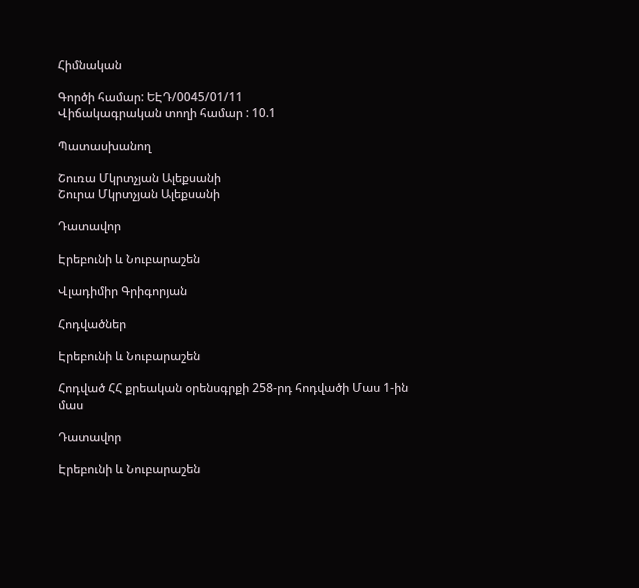Հիմնական

Գործի համար: ԵԷԴ/0045/01/11
Վիճակագրական տողի համար : 10.1

Պատասխանող

Շուռա Մկրտչյան Ալեքսանի
Շուրա Մկրտչյան Ալեքսանի

Դատավոր

Էրեբունի և Նուբարաշեն

Վլադիմիր Գրիգորյան

Հոդվածներ

Էրեբունի և Նուբարաշեն

Հոդված ՀՀ քրեական օրենսգրքի 258-րդ հոդվածի Մաս 1-ին մաս

Դատավոր

Էրեբունի և Նուբարաշեն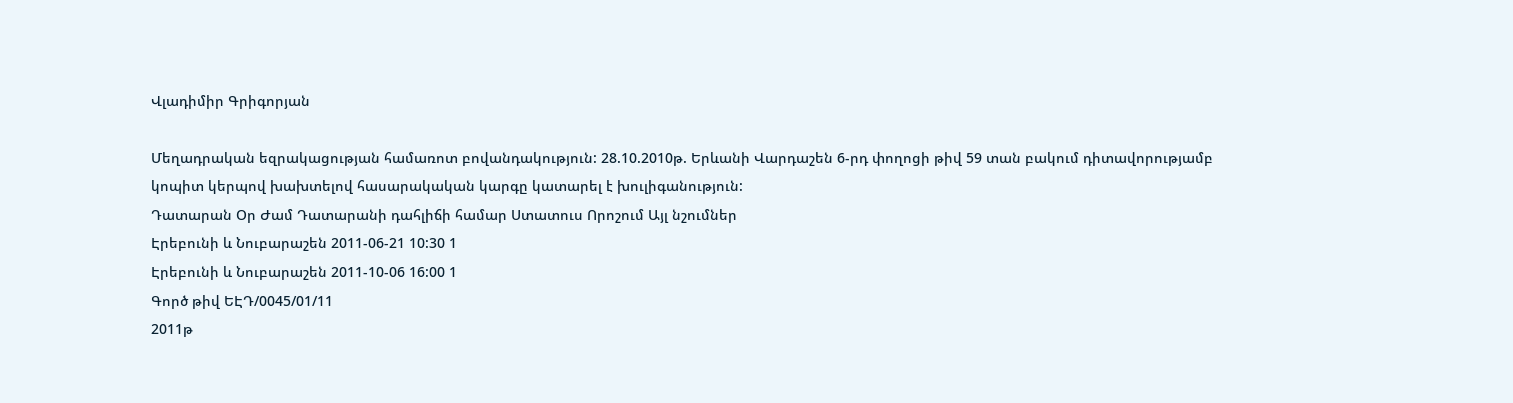Վլադիմիր Գրիգորյան

Մեղադրական եզրակացության համառոտ բովանդակություն: 28.10.2010թ. Երևանի Վարդաշեն 6-րդ փողոցի թիվ 59 տան բակում դիտավորությամբ կոպիտ կերպով խախտելով հասարակական կարգը կատարել է խուլիգանություն:
Դատարան Օր Ժամ Դատարանի դահլիճի համար Ստատուս Որոշում Այլ նշումներ
Էրեբունի և Նուբարաշեն 2011-06-21 10:30 1
Էրեբունի և Նուբարաշեն 2011-10-06 16:00 1
Գործ թիվ ԵԷԴ/0045/01/11
2011թ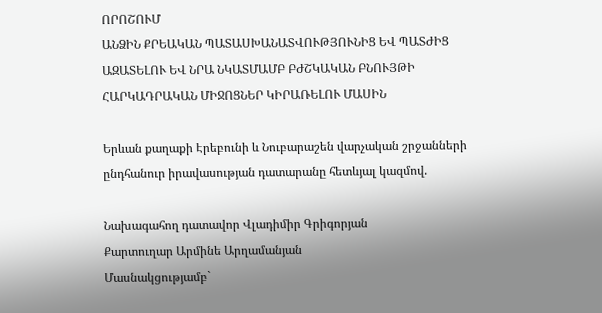ՈՐՈՇՈՒՄ
ԱՆՁԻՆ ՔՐԵԱԿԱՆ ՊԱՏԱՍԽԱՆԱՏՎՈՒԹՅՈՒՆԻՑ ԵՎ ՊԱՏԺԻՑ ԱԶԱՏԵԼՈՒ ԵՎ ՆՐԱ ՆԿԱՏՄԱՄԲ ԲԺՇԿԱԿԱՆ ԲՆՈՒՅԹԻ ՀԱՐԿԱԴՐԱԿԱՆ ՄԻՋՈՑՆԵՐ ԿԻՐԱՌԵԼՈՒ ՄԱՍԻՆ

Երևան քաղաքի Էրեբունի և Նուբարաշեն վարչական շրջանների ընդհանուր իրավասության դատարանը հետևյալ կազմով.

Նախագահող դատավոր Վլադիմիր Գրիգորյան
Քարտուղար Արմինե Արղամանյան
Մասնակցությամբ`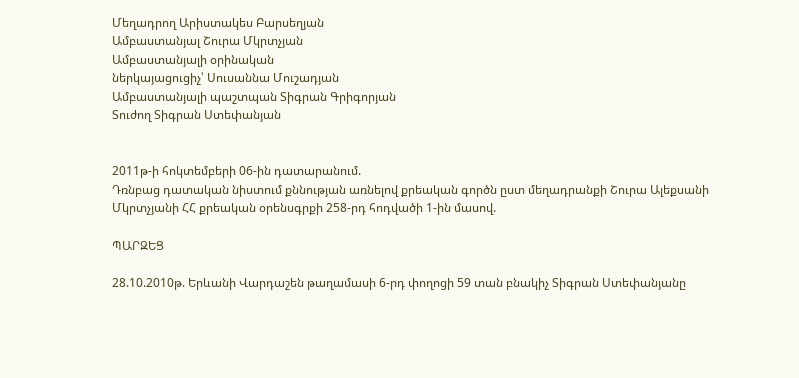Մեղադրող Արիստակես Բարսեղյան
Ամբաստանյալ Շուրա Մկրտչյան
Ամբաստանյալի օրինական
ներկայացուցիչ՝ Սուսաննա Մուշադյան
Ամբաստանյալի պաշտպան Տիգրան Գրիգորյան
Տուժող Տիգրան Ստեփանյան


2011թ-ի հոկտեմբերի 06-ին դատարանում.
Դռնբաց դատական նիստում քննության առնելով քրեական գործն ըստ մեղադրանքի Շուրա Ալեքսանի Մկրտչյանի ՀՀ քրեական օրենսգրքի 258-րդ հոդվածի 1-ին մասով.

ՊԱՐԶԵՑ

28.10.2010թ. Երևանի Վարդաշեն թաղամասի 6-րդ փողոցի 59 տան բնակիչ Տիգրան Ստեփանյանը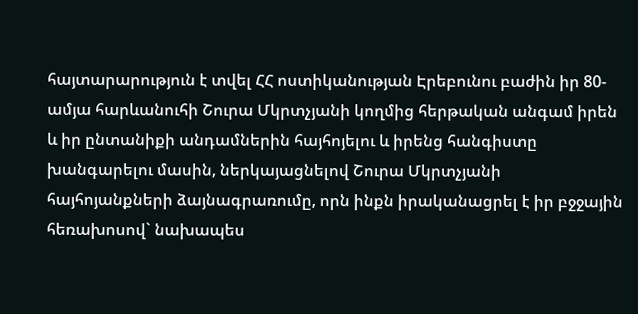հայտարարություն է տվել ՀՀ ոստիկանության Էրեբունու բաժին իր 80-ամյա հարևանուհի Շուրա Մկրտչյանի կողմից հերթական անգամ իրեն և իր ընտանիքի անդամներին հայհոյելու և իրենց հանգիստը խանգարելու մասին, ներկայացնելով Շուրա Մկրտչյանի հայհոյանքների ձայնագրառումը, որն ինքն իրականացրել է իր բջջային հեռախոսով` նախապես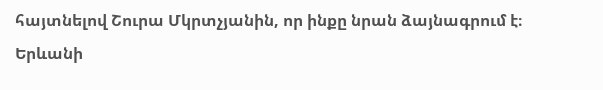հայտնելով Շուրա Մկրտչյանին, որ ինքը նրան ձայնագրում է։
Երևանի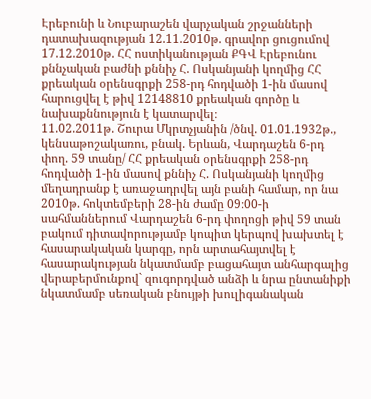Էրեբունի և Նուբարաշեն վարչական շրջանների դատախազության 12.11.2010թ. գրավոր ցուցումով 17.12.2010թ. ՀՀ ոստիկանության ՔԳՎ Էրեբունու քննչական բաժնի քննիչ Հ. Ոսկանյանի կողմից ՀՀ քրեական օրենսգրքի 258-րդ հոդվածի 1-ին մասով հարուցվել է թիվ 12148810 քրեական գործը և նախաքննություն է կատարվել։
11.02.2011թ. Շուրա Մկրտչյանին /ծնվ. 01.01.1932թ., կենսաթոշակառու, բնակ. Երևան, Վարդաշեն 6-րդ փող. 59 տանը/ ՀՀ քրեական օրենսգրքի 258-րդ հոդվածի 1-ին մասով քննիչ Հ. Ոսկանյանի կողմից մեղադրանք է առաջադրվել այն բանի համար, որ նա 2010թ. հոկտեմբերի 28-ին ժամը 09։00-ի սահմաններում Վարդաշեն 6-րդ փողոցի թիվ 59 տան բակում դիտավորությամբ կոպիտ կերպով խախտել է հասարակական կարգը, որն արտահայտվել է հասարակության նկատմամբ բացահայտ անհարգալից վերաբերմունքով` զուգորդված անձի և նրա ընտանիքի նկատմամբ սեռական բնույթի խուլիգանական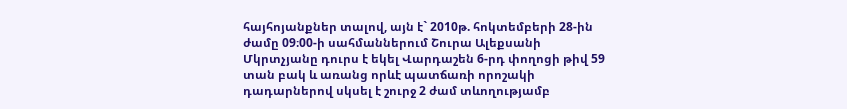հայհոյանքներ տալով, այն է` 2010թ. հոկտեմբերի 28-ին ժամը 09։00-ի սահմաններում Շուրա Ալեքսանի Մկրտչյանը դուրս է եկել Վարդաշեն 6-րդ փողոցի թիվ 59 տան բակ և առանց որևէ պատճառի որոշակի դադարներով սկսել է շուրջ 2 ժամ տևողությամբ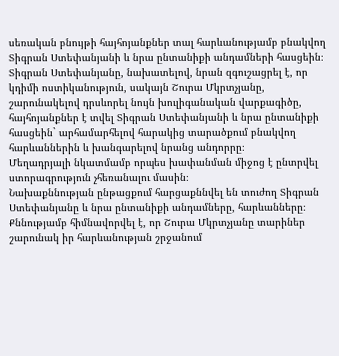սեռական բնույթի հայհոյանքներ տալ հարևանությամբ բնակվող Տիգրան Ստեփանյանի և նրա ընտանիքի անդամների հասցեին։ Տիգրան Ստեփանյանը, նախատելով, նրան զգուշացրել է, որ կդիմի ոստիկանություն, սակայն Շուրա Մկրտչյանը, շարունակելով դրսևորել նույն խուլիգանական վարքագիծը, հայհոյանքներ է տվել Տիգրան Ստեփանյանի և նրա ընտանիքի հասցեին` արհամարհելով հարակից տարածքում բնակվող հարևաններին և խանգարելով նրանց անդորրը։
Մեղադրյալի նկատմամբ որպես խափանման միջոց է ընտրվել ստորագրություն չհեռանալու մասին։
Նախաքննության ընթացքում հարցաքննվել են տուժող Տիգրան Ստեփանյանը և նրա ընտանիքի անդամները, հարևանները։
Քննությամբ հիմնավորվել է, որ Շուրա Մկրտչյանը տարիներ շարունակ իր հարևանության շրջանում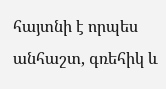հայտնի է որպես անհաշտ, գռեհիկ և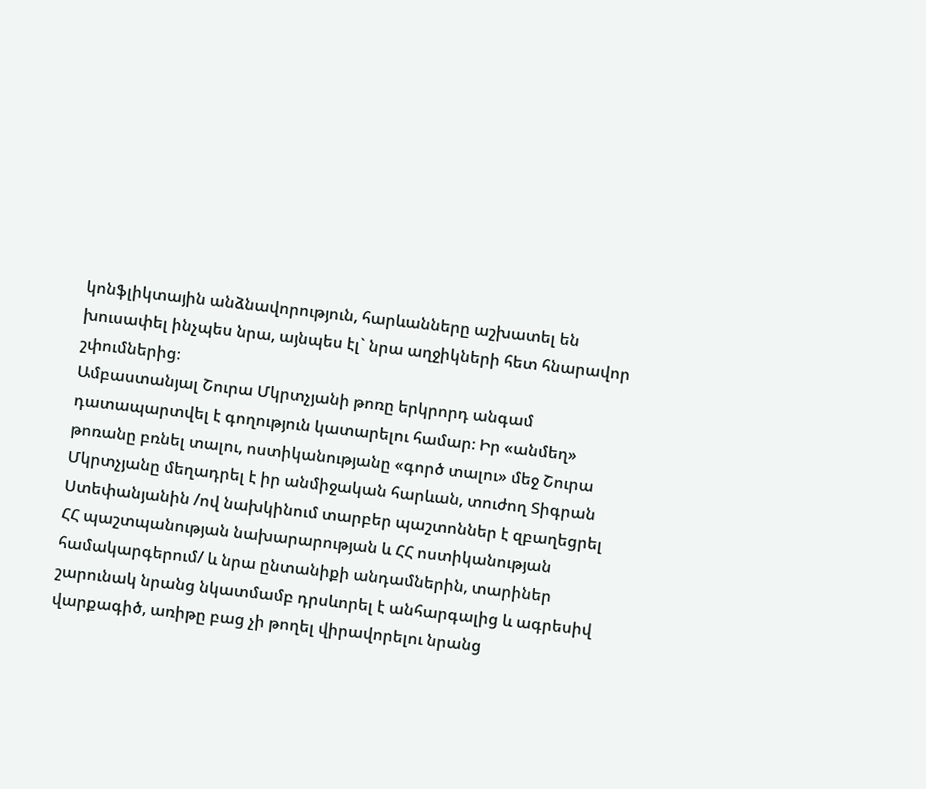կոնֆլիկտային անձնավորություն, հարևանները աշխատել են խուսափել ինչպես նրա, այնպես էլ` նրա աղջիկների հետ հնարավոր շփումներից։
Ամբաստանյալ Շուրա Մկրտչյանի թոռը երկրորդ անգամ դատապարտվել է գողություն կատարելու համար։ Իր «անմեղ» թոռանը բռնել տալու, ոստիկանությանը «գործ տալու» մեջ Շուրա Մկրտչյանը մեղադրել է իր անմիջական հարևան, տուժող Տիգրան Ստեփանյանին /ով նախկինում տարբեր պաշտոններ է զբաղեցրել ՀՀ պաշտպանության նախարարության և ՀՀ ոստիկանության համակարգերում/ և նրա ընտանիքի անդամներին, տարիներ շարունակ նրանց նկատմամբ դրսևորել է անհարգալից և ագրեսիվ վարքագիծ, առիթը բաց չի թողել վիրավորելու նրանց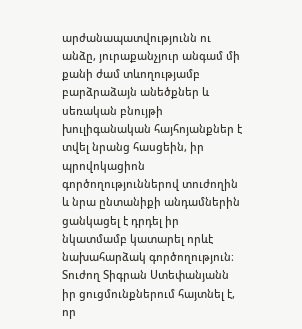արժանապատվությունն ու անձը, յուրաքանչյուր անգամ մի քանի ժամ տևողությամբ բարձրաձայն անեծքներ և սեռական բնույթի խուլիգանական հայհոյանքներ է տվել նրանց հասցեին, իր պրովոկացիոն գործողություններով տուժողին և նրա ընտանիքի անդամներին ցանկացել է դրդել իր նկատմամբ կատարել որևէ նախահարձակ գործողություն։
Տուժող Տիգրան Ստեփանյանն իր ցուցմունքներում հայտնել է, որ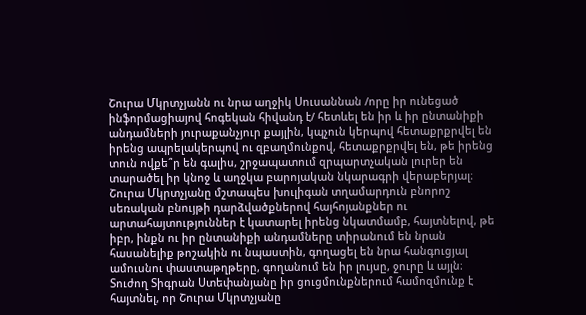Շուրա Մկրտչյանն ու նրա աղջիկ Սուսաննան /որը իր ունեցած ինֆորմացիայով հոգեկան հիվանդ է/ հետևել են իր և իր ընտանիքի անդամների յուրաքանչյուր քայլին, կպչուն կերպով հետաքրքրվել են իրենց ապրելակերպով ու զբաղմունքով, հետաքրքրվել են, թե իրենց տուն ովքե՞ր են գալիս, շրջապատում զրպարտչական լուրեր են տարածել իր կնոջ և աղջկա բարոյական նկարագրի վերաբերյալ։ Շուրա Մկրտչյանը մշտապես խուլիգան տղամարդուն բնորոշ սեռական բնույթի դարձվածքներով հայհոյանքներ ու արտահայտություններ է կատարել իրենց նկատմամբ, հայտնելով, թե իբր, ինքն ու իր ընտանիքի անդամները տիրանում են նրան հասանելիք թոշակին ու նպաստին, գողացել են նրա հանգուցյալ ամուսնու փաստաթղթերը, գողանում են իր լույսը, ջուրը և այլն։
Տուժող Տիգրան Ստեփանյանը իր ցուցմունքներում համոզմունք է հայտնել, որ Շուրա Մկրտչյանը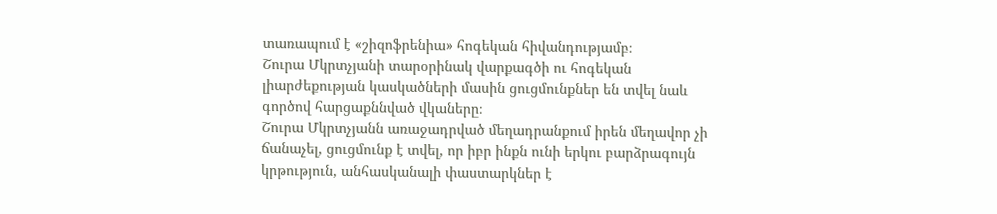տառապում է «շիզոֆրենիա» հոգեկան հիվանդությամբ։
Շուրա Մկրտչյանի տարօրինակ վարքագծի ու հոգեկան լիարժեքության կասկածների մասին ցուցմունքներ են տվել նաև գործով հարցաքննված վկաները։
Շուրա Մկրտչյանն առաջադրված մեղադրանքում իրեն մեղավոր չի ճանաչել, ցուցմունք է տվել, որ իբր ինքն ունի երկու բարձրագույն կրթություն, անհասկանալի փաստարկներ է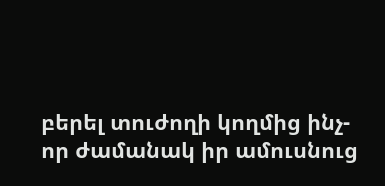բերել տուժողի կողմից ինչ-որ ժամանակ իր ամուսնուց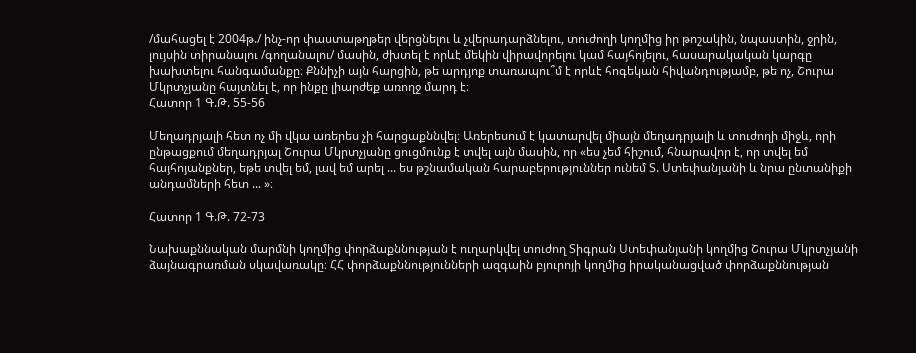/մահացել է 2004թ./ ինչ-որ փաստաթղթեր վերցնելու և չվերադարձնելու, տուժողի կողմից իր թոշակին, նպաստին, ջրին, լույսին տիրանալու /գողանալու/ մասին, ժխտել է որևէ մեկին վիրավորելու կամ հայհոյելու, հասարակական կարգը խախտելու հանգամանքը։ Քննիչի այն հարցին, թե արդյոք տառապու՞մ է որևէ հոգեկան հիվանդությամբ, թե ոչ, Շուրա Մկրտչյանը հայտնել է, որ ինքը լիարժեք առողջ մարդ է։
Հատոր 1 Գ.Թ. 55-56

Մեղադրյալի հետ ոչ մի վկա առերես չի հարցաքննվել։ Առերեսում է կատարվել միայն մեղադրյալի և տուժողի միջև, որի ընթացքում մեղադրյալ Շուրա Մկրտչյանը ցուցմունք է տվել այն մասին, որ «ես չեմ հիշում, հնարավոր է, որ տվել եմ հայհոյանքներ, եթե տվել եմ, լավ եմ արել ... ես թշնամական հարաբերություններ ունեմ Տ. Ստեփանյանի և նրա ընտանիքի անդամների հետ ... »։

Հատոր 1 Գ.Թ. 72-73

Նախաքննական մարմնի կողմից փորձաքննության է ուղարկվել տուժող Տիգրան Ստեփանյանի կողմից Շուրա Մկրտչյանի ձայնագրառման սկավառակը։ ՀՀ փորձաքննությունների ազգաին բյուրոյի կողմից իրականացված փորձաքննության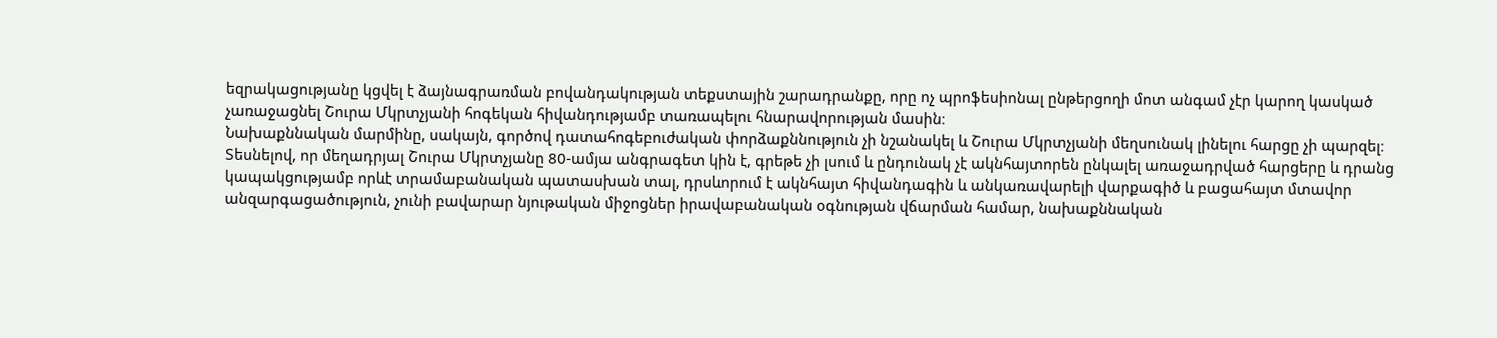եզրակացությանը կցվել է ձայնագրառման բովանդակության տեքստային շարադրանքը, որը ոչ պրոֆեսիոնալ ընթերցողի մոտ անգամ չէր կարող կասկած չառաջացնել Շուրա Մկրտչյանի հոգեկան հիվանդությամբ տառապելու հնարավորության մասին։
Նախաքննական մարմինը, սակայն, գործով դատահոգեբուժական փորձաքննություն չի նշանակել և Շուրա Մկրտչյանի մեղսունակ լինելու հարցը չի պարզել։
Տեսնելով, որ մեղադրյալ Շուրա Մկրտչյանը 80-ամյա անգրագետ կին է, գրեթե չի լսում և ընդունակ չէ ակնհայտորեն ընկալել առաջադրված հարցերը և դրանց կապակցությամբ որևէ տրամաբանական պատասխան տալ, դրսևորում է ակնհայտ հիվանդագին և անկառավարելի վարքագիծ և բացահայտ մտավոր անզարգացածություն, չունի բավարար նյութական միջոցներ իրավաբանական օգնության վճարման համար, նախաքննական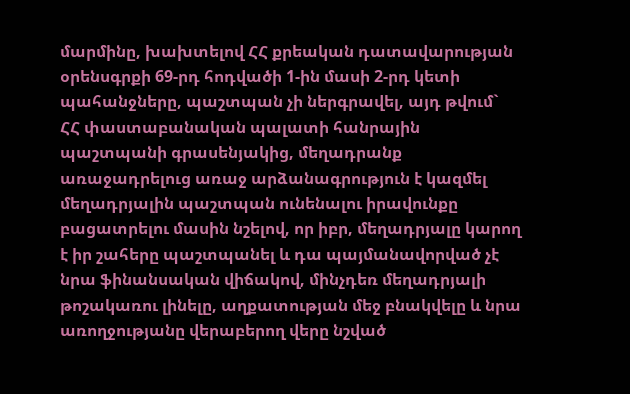մարմինը, խախտելով ՀՀ քրեական դատավարության օրենսգրքի 69-րդ հոդվածի 1-ին մասի 2-րդ կետի պահանջները, պաշտպան չի ներգրավել, այդ թվում` ՀՀ փաստաբանական պալատի հանրային պաշտպանի գրասենյակից, մեղադրանք առաջադրելուց առաջ արձանագրություն է կազմել մեղադրյալին պաշտպան ունենալու իրավունքը բացատրելու մասին նշելով, որ իբր, մեղադրյալը կարող է իր շահերը պաշտպանել և դա պայմանավորված չէ նրա ֆինանսական վիճակով, մինչդեռ մեղադրյալի թոշակառու լինելը, աղքատության մեջ բնակվելը և նրա առողջությանը վերաբերող վերը նշված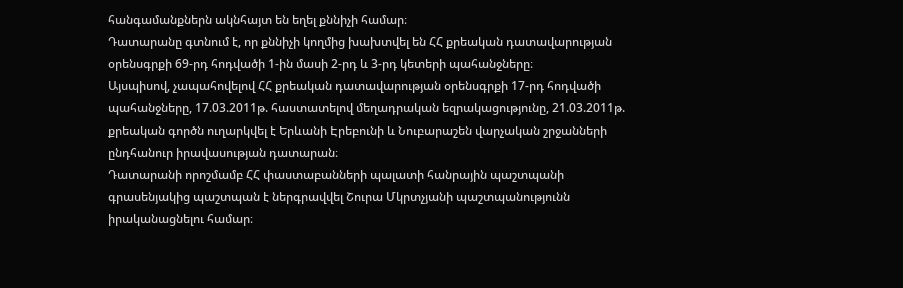հանգամանքներն ակնհայտ են եղել քննիչի համար։
Դատարանը գտնում է, որ քննիչի կողմից խախտվել են ՀՀ քրեական դատավարության օրենսգրքի 69-րդ հոդվածի 1-ին մասի 2-րդ և 3-րդ կետերի պահանջները։
Այսպիսով, չապահովելով ՀՀ քրեական դատավարության օրենսգրքի 17-րդ հոդվածի պահանջները, 17.03.2011թ. հաստատելով մեղադրական եզրակացությունը, 21.03.2011թ. քրեական գործն ուղարկվել է Երևանի Էրեբունի և Նուբարաշեն վարչական շրջանների ընդհանուր իրավասության դատարան։
Դատարանի որոշմամբ ՀՀ փաստաբանների պալատի հանրային պաշտպանի գրասենյակից պաշտպան է ներգրավվել Շուրա Մկրտչյանի պաշտպանությունն իրականացնելու համար։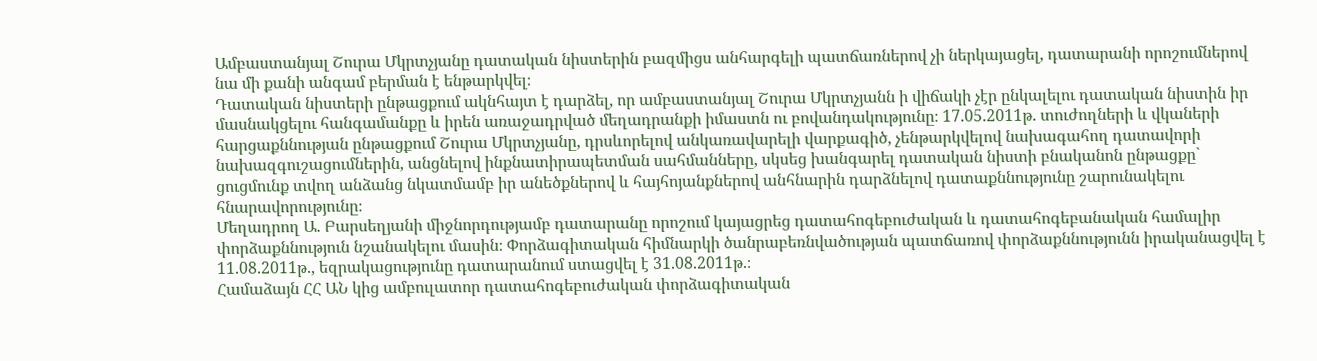Ամբաստանյալ Շուրա Մկրտչյանը դատական նիստերին բազմիցս անհարգելի պատճառներով չի ներկայացել, դատարանի որոշումներով նա մի քանի անգամ բերման է ենթարկվել։
Դատական նիստերի ընթացքում ակնհայտ է դարձել, որ ամբաստանյալ Շուրա Մկրտչյանն ի վիճակի չէր ընկալելու դատական նիստին իր մասնակցելու հանգամանքը և իրեն առաջադրված մեղադրանքի իմաստն ու բովանդակությունը։ 17.05.2011թ. տուժողների և վկաների հարցաքննության ընթացքում Շուրա Մկրտչյանը, դրսևորելով անկառավարելի վարքագիծ, չենթարկվելով նախագահող դատավորի նախազգուշացումներին, անցնելով ինքնատիրապետման սահմանները, սկսեց խանգարել դատական նիստի բնականոն ընթացքը` ցուցմունք տվող անձանց նկատմամբ իր անեծքներով և հայհոյանքներով անհնարին դարձնելով դատաքննությունը շարունակելու հնարավորությունը։
Մեղադրող Ա. Բարսեղյանի միջնորդությամբ դատարանը որոշում կայացրեց դատահոգեբուժական և դատահոգեբանական համալիր փորձաքննություն նշանակելու մասին։ Փորձագիտական հիմնարկի ծանրաբեռնվածության պատճառով փորձաքննությունն իրականացվել է 11.08.2011թ., եզրակացությունը դատարանում ստացվել է 31.08.2011թ.։
Համաձայն ՀՀ ԱՆ կից ամբուլատոր դատահոգեբուժական փորձագիտական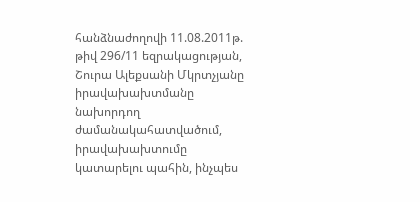հանձնաժողովի 11.08.2011թ. թիվ 296/11 եզրակացության, Շուրա Ալեքսանի Մկրտչյանը իրավախախտմանը նախորդող ժամանակահատվածում, իրավախախտումը կատարելու պահին, ինչպես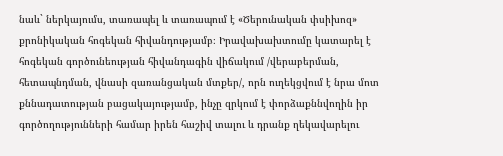նաև` ներկայումս, տառապել և տառապում է «Ծերունական փսիխոզ» քրոնիկական հոգեկան հիվանդությամբ։ Իրավախախտումը կատարել է հոգեկան գործունեության հիվանդագին վիճակում /վերաբերման, հետապնդման, վնասի զառանցական մտքեր/, որն ուղեկցվում է նրա մոտ քննադատության բացակայությամբ, ինչը զրկում է փորձաքննվողին իր գործողությունների համար իրեն հաշիվ տալու և դրանք ղեկավարելու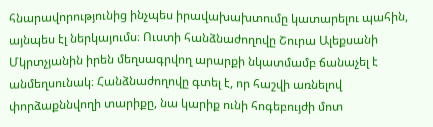հնարավորությունից ինչպես իրավախախտումը կատարելու պահին, այնպես էլ ներկայումս։ Ուստի հանձնաժողովը Շուրա Ալեքսանի Մկրտչյանին իրեն մեղսագրվող արարքի նկատմամբ ճանաչել է անմեղսունակ։ Հանձնաժողովը գտել է, որ հաշվի առնելով փորձաքննվողի տարիքը, նա կարիք ունի հոգեբույժի մոտ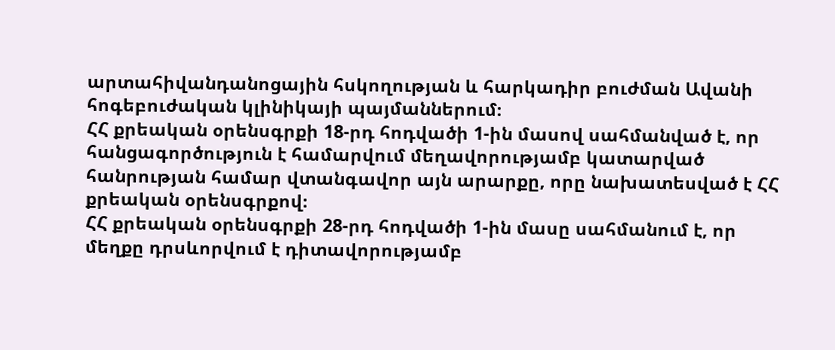արտահիվանդանոցային հսկողության և հարկադիր բուժման Ավանի հոգեբուժական կլինիկայի պայմաններում։
ՀՀ քրեական օրենսգրքի 18-րդ հոդվածի 1-ին մասով սահմանված է, որ հանցագործություն է համարվում մեղավորությամբ կատարված հանրության համար վտանգավոր այն արարքը, որը նախատեսված է ՀՀ քրեական օրենսգրքով։
ՀՀ քրեական օրենսգրքի 28-րդ հոդվածի 1-ին մասը սահմանում է, որ մեղքը դրսևորվում է դիտավորությամբ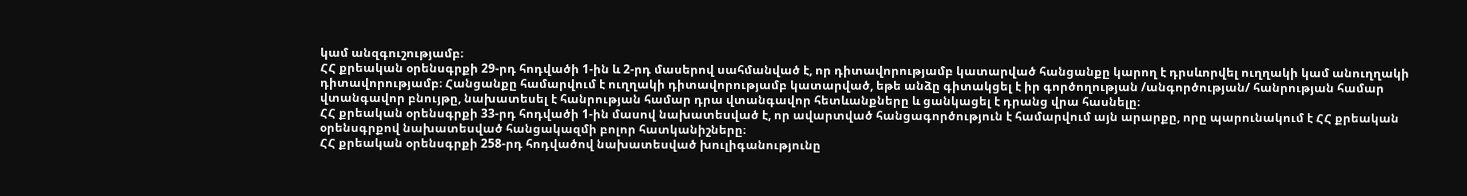կամ անզգուշությամբ։
ՀՀ քրեական օրենսգրքի 29-րդ հոդվածի 1-ին և 2-րդ մասերով սահմանված է, որ դիտավորությամբ կատարված հանցանքը կարող է դրսևորվել ուղղակի կամ անուղղակի դիտավորությամբ։ Հանցանքը համարվում է ուղղակի դիտավորությամբ կատարված, եթե անձը գիտակցել է իր գործողության /անգործության/ հանրության համար վտանգավոր բնույթը, նախատեսել է հանրության համար դրա վտանգավոր հետևանքները և ցանկացել է դրանց վրա հասնելը։
ՀՀ քրեական օրենսգրքի 33-րդ հոդվածի 1-ին մասով նախատեսված է, որ ավարտված հանցագործություն է համարվում այն արարքը, որը պարունակում է ՀՀ քրեական օրենսգրքով նախատեսված հանցակազմի բոլոր հատկանիշները։
ՀՀ քրեական օրենսգրքի 258-րդ հոդվածով նախատեսված խուլիգանությունը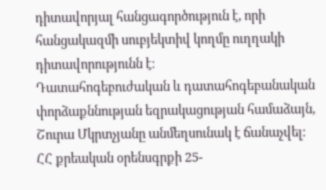դիտավորյալ հանցագործություն է, որի հանցակազմի սուբյեկտիվ կողմը ուղղակի դիտավորությունն է։
Դատահոգեբուժական և դատահոգեբանական փորձաքննության եզրակացության համաձայն, Շուրա Մկրտչյանը անմեղսունակ է ճանաչվել։
ՀՀ քրեական օրենսգրքի 25-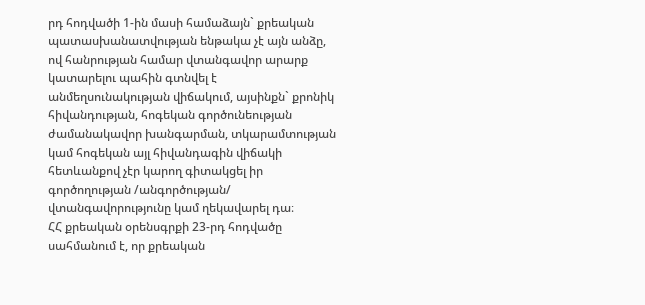րդ հոդվածի 1-ին մասի համաձայն` քրեական պատասխանատվության ենթակա չէ այն անձը, ով հանրության համար վտանգավոր արարք կատարելու պահին գտնվել է անմեղսունակության վիճակում, այսինքն` քրոնիկ հիվանդության, հոգեկան գործունեության ժամանակավոր խանգարման, տկարամտության կամ հոգեկան այլ հիվանդագին վիճակի հետևանքով չէր կարող գիտակցել իր գործողության /անգործության/ վտանգավորությունը կամ ղեկավարել դա։
ՀՀ քրեական օրենսգրքի 23-րդ հոդվածը սահմանում է, որ քրեական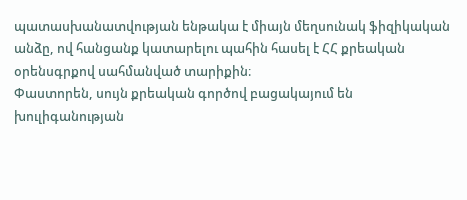պատասխանատվության ենթակա է միայն մեղսունակ ֆիզիկական անձը, ով հանցանք կատարելու պահին հասել է ՀՀ քրեական օրենսգրքով սահմանված տարիքին։
Փաստորեն, սույն քրեական գործով բացակայում են խուլիգանության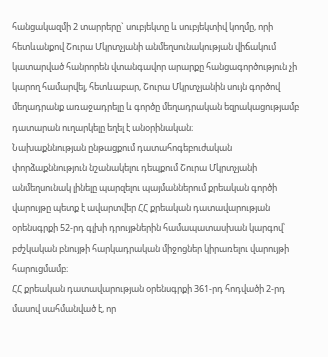հանցակազմի 2 տարրերը` սուբյեկտը և սուբյեկտիվ կողմը, որի հետևանքով Շուրա Մկրտչյանի անմեղսունակության վիճակում կատարված հանրորեն վտանգավոր արարքը հանցագործություն չի կարող համարվել, հետևաբար, Շուրա Մկրտչյանին սույն գործով մեղադրանք առաջադրելը և գործը մեղադրական եզրակացությամբ դատարան ուղարկելը եղել է անօրինական։
Նախաքննության ընթացքում դատահոգեբուժական փորձաքննություն նշանակելու դեպքում Շուրա Մկրտչյանի անմեղսունակ լինելը պարզելու պայմաններում քրեական գործի վարույթը պետք է ավարտվեր ՀՀ քրեական դատավարության օրենսգրքի 52-րդ գլխի դրույթներին համապատասխան կարգով՝ բժշկական բնույթի հարկադրական միջոցներ կիրառելու վարույթի հարուցմամբ։
ՀՀ քրեական դատավարության օրենսգրքի 361-րդ հոդվածի 2-րդ մասով սահմանված է, որ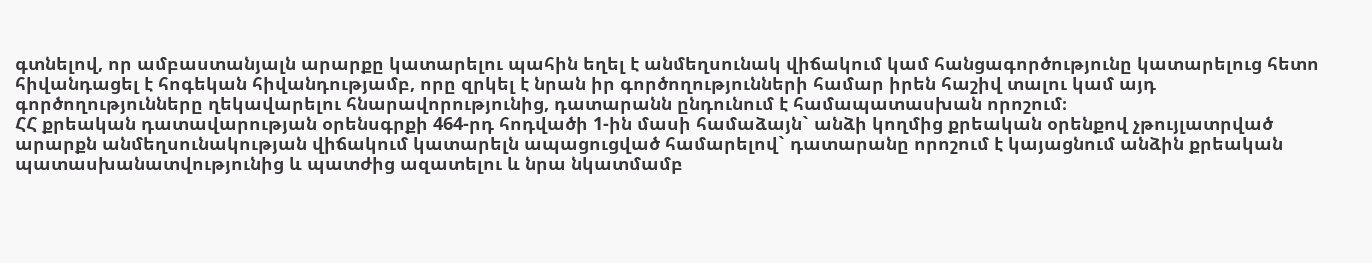գտնելով, որ ամբաստանյալն արարքը կատարելու պահին եղել է անմեղսունակ վիճակում կամ հանցագործությունը կատարելուց հետո հիվանդացել է հոգեկան հիվանդությամբ, որը զրկել է նրան իր գործողությունների համար իրեն հաշիվ տալու կամ այդ գործողությունները ղեկավարելու հնարավորությունից, դատարանն ընդունում է համապատասխան որոշում։
ՀՀ քրեական դատավարության օրենսգրքի 464-րդ հոդվածի 1-ին մասի համաձայն` անձի կողմից քրեական օրենքով չթույլատրված արարքն անմեղսունակության վիճակում կատարելն ապացուցված համարելով` դատարանը որոշում է կայացնում անձին քրեական պատասխանատվությունից և պատժից ազատելու և նրա նկատմամբ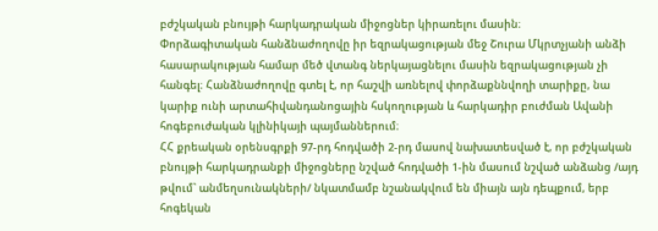բժշկական բնույթի հարկադրական միջոցներ կիրառելու մասին։
Փորձագիտական հանձնաժողովը իր եզրակացության մեջ Շուրա Մկրտչյանի անձի հասարակության համար մեծ վտանգ ներկայացնելու մասին եզրակացության չի հանգել։ Հանձնաժողովը գտել է, որ հաշվի առնելով փորձաքննվողի տարիքը, նա կարիք ունի արտահիվանդանոցային հսկողության և հարկադիր բուժման Ավանի հոգեբուժական կլինիկայի պայմաններում։
ՀՀ քրեական օրենսգրքի 97-րդ հոդվածի 2-րդ մասով նախատեսված է, որ բժշկական բնույթի հարկադրանքի միջոցները նշված հոդվածի 1-ին մասում նշված անձանց /այդ թվում` անմեղսունակների/ նկատմամբ նշանակվում են միայն այն դեպքում, երբ հոգեկան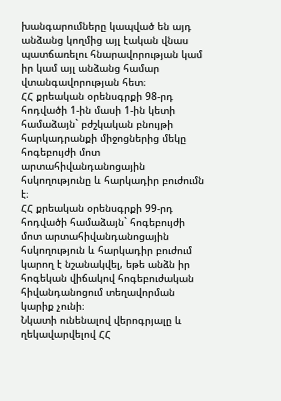խանգարումները կապված են այդ անձանց կողմից այլ էական վնաս պատճառելու հնարավորության կամ իր կամ այլ անձանց համար վտանգավորության հետ։
ՀՀ քրեական օրենսգրքի 98-րդ հոդվածի 1-ին մասի 1-ին կետի համաձայն` բժշկական բնույթի հարկադրանքի միջոցներից մեկը հոգեբույժի մոտ արտահիվանդանոցային հսկողությունը և հարկադիր բուժումն է։
ՀՀ քրեական օրենսգրքի 99-րդ հոդվածի համաձայն` հոգեբույժի մոտ արտահիվանդանոցային հսկողություն և հարկադիր բուժում կարող է նշանակվել, եթե անձն իր հոգեկան վիճակով հոգեբուժական հիվանդանոցում տեղավորման կարիք չունի։
Նկատի ունենալով վերոգրյալը և ղեկավարվելով ՀՀ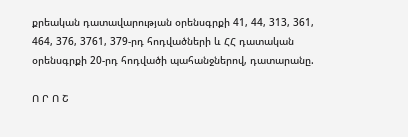քրեական դատավարության օրենսգրքի 41, 44, 313, 361, 464, 376, 3761, 379-րդ հոդվածների և ՀՀ դատական օրենսգրքի 20-րդ հոդվածի պահանջներով, դատարանը.

Ո Ր Ո Շ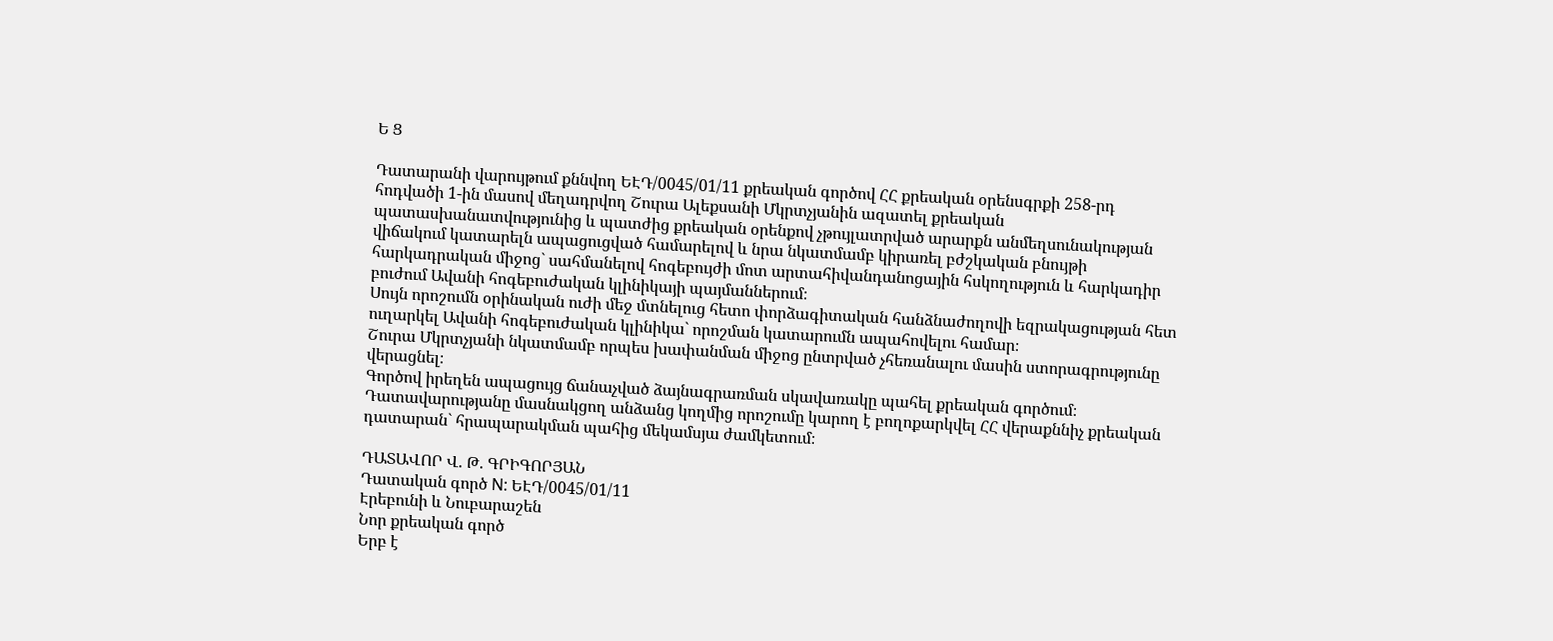Ե Ց

Դատարանի վարույթում քննվող ԵԷԴ/0045/01/11 քրեական գործով ՀՀ քրեական օրենսգրքի 258-րդ հոդվածի 1-ին մասով մեղադրվող Շուրա Ալեքսանի Մկրտչյանին ազատել քրեական պատասխանատվությունից և պատժից քրեական օրենքով չթույլատրված արարքն անմեղսունակության վիճակում կատարելն ապացուցված համարելով և նրա նկատմամբ կիրառել բժշկական բնույթի հարկադրական միջոց` սահմանելով հոգեբույժի մոտ արտահիվանդանոցային հսկողություն և հարկադիր բուժում Ավանի հոգեբուժական կլինիկայի պայմաններում։
Սույն որոշումն օրինական ուժի մեջ մտնելուց հետո փորձագիտական հանձնաժողովի եզրակացության հետ ուղարկել Ավանի հոգեբուժական կլինիկա` որոշման կատարումն ապահովելու համար։
Շուրա Մկրտչյանի նկատմամբ որպես խափանման միջոց ընտրված չհեռանալու մասին ստորագրությունը վերացնել։
Գործով իրեղեն ապացույց ճանաչված ձայնագրառման սկավառակը պահել քրեական գործում։
Դատավարությանը մասնակցող անձանց կողմից որոշումը կարող է բողոքարկվել ՀՀ վերաքննիչ քրեական դատարան` հրապարակման պահից մեկամսյա ժամկետում։

ԴԱՏԱՎՈՐ Վ. Թ. ԳՐԻԳՈՐՅԱՆ
Դատական գործ N: ԵԷԴ/0045/01/11
Էրեբունի և Նուբարաշեն
Նոր քրեական գործ
Երբ է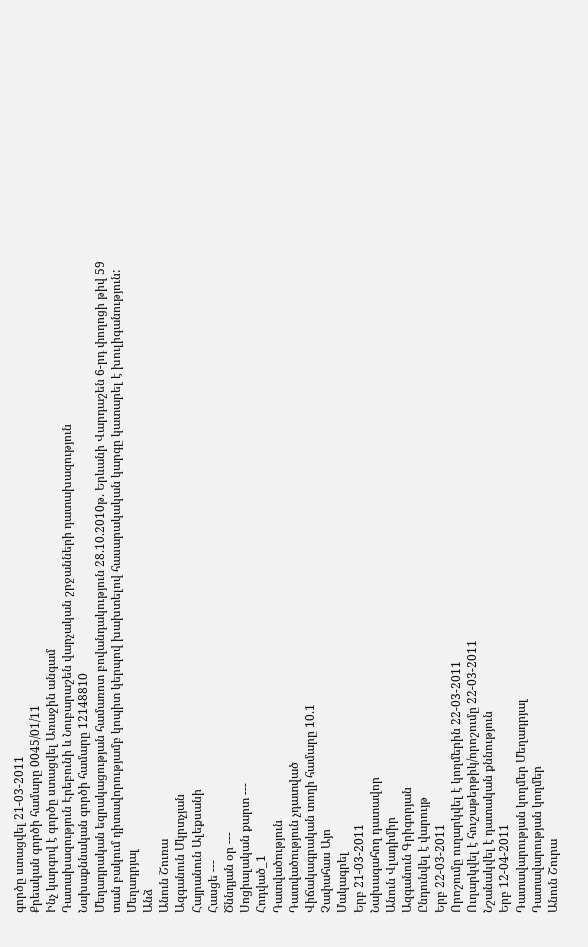գործը ստացվել 21-03-2011
Քրեական գործի համարը 0045/01/11
Ինչ կարգով է գործը ստացվել Առաջին անգամ
Դատախազություն Էրեբունի և Նուբարաշեն վարչական շրջանների դատախազություն
Նախաքննական գործի համարը 12148810
Մեղադրական եզրակացության համառոտ բովանդակություն 28.10.2010թ. Երևանի Վարդաշեն 6-րդ փողոցի թիվ 59 տան բակում դիտավորությամբ կոպիտ կերպով խախտելով հասարակական կարգը կատարել է խուլիգանություն:
Մեղադրյալ
Անձ
Անուն Շուռա
Ազգանուն Մկրտչյան
Հայրանուն Ալեքսանի
Հասցե ---
Ծննդյան օր ---
Սոցիալական քարտ ---
Հոդված_1
Դատվածություն
Դատվածություն չդատված
Վիճակագրական տողի համարը 10.1
Չափահաս Այո
Մակագրել
Երբ 21-03-2011
Նախագահող դատավոր
Անուն Վլադիմիր
Ազգանուն Գրիգորյան
Ընդունվել է վարույթ
Երբ 22-03-2011
Որոշումը ուղարկվել է կողմերին 22-03-2011
Ուղարկվել է հուշաթերթիկ/որոշումը 22-03-2011
Նշանակվել է դատական քննություն
Երբ 12-04-2011
Դատավարության կողմեր Մեղադրյալ
Դատավարության կողմեր
Անուն Շուրա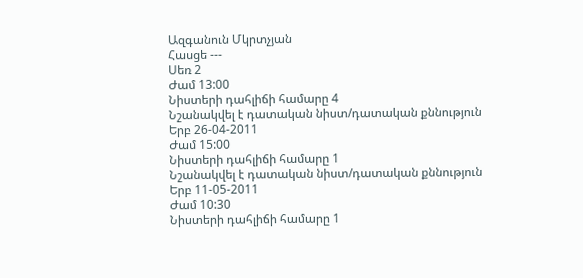Ազգանուն Մկրտչյան
Հասցե ---
Սեռ 2
Ժամ 13:00
Նիստերի դահլիճի համարը 4
Նշանակվել է դատական նիստ/դատական քննություն
Երբ 26-04-2011
Ժամ 15:00
Նիստերի դահլիճի համարը 1
Նշանակվել է դատական նիստ/դատական քննություն
Երբ 11-05-2011
Ժամ 10:30
Նիստերի դահլիճի համարը 1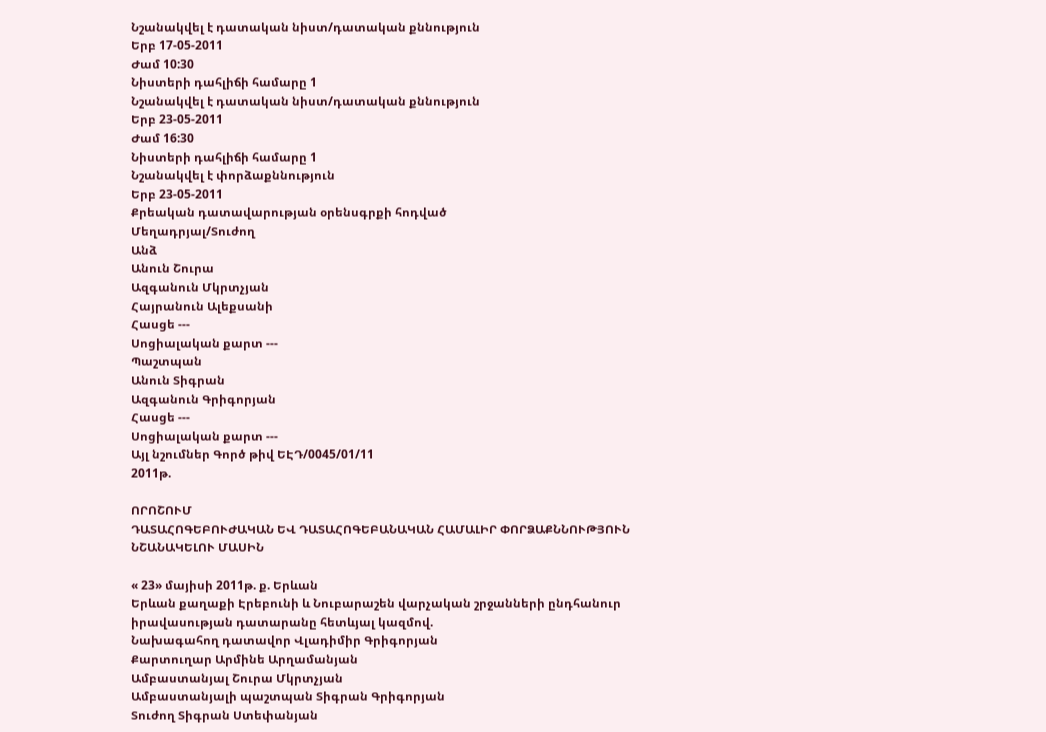Նշանակվել է դատական նիստ/դատական քննություն
Երբ 17-05-2011
Ժամ 10:30
Նիստերի դահլիճի համարը 1
Նշանակվել է դատական նիստ/դատական քննություն
Երբ 23-05-2011
Ժամ 16:30
Նիստերի դահլիճի համարը 1
Նշանակվել է փորձաքննություն
Երբ 23-05-2011
Քրեական դատավարության օրենսգրքի հոդված
Մեղադրյալ/Տուժող
Անձ
Անուն Շուրա
Ազգանուն Մկրտչյան
Հայրանուն Ալեքսանի
Հասցե ---
Սոցիալական քարտ ---
Պաշտպան
Անուն Տիգրան
Ազգանուն Գրիգորյան
Հասցե ---
Սոցիալական քարտ ---
Այլ նշումներ Գործ թիվ ԵԷԴ/0045/01/11
2011թ.

ՈՐՈՇՈՒՄ
ԴԱՏԱՀՈԳԵԲՈՒԺԱԿԱՆ ԵՎ ԴԱՏԱՀՈԳԵԲԱՆԱԿԱՆ ՀԱՄԱԼԻՐ ՓՈՐՁԱՔՆՆՈՒԹՅՈՒՆ ՆՇԱՆԱԿԵԼՈՒ ՄԱՍԻՆ

« 23» մայիսի 2011թ. ք. Երևան
Երևան քաղաքի Էրեբունի և Նուբարաշեն վարչական շրջանների ընդհանուր իրավասության դատարանը հետևյալ կազմով.
Նախագահող դատավոր Վլադիմիր Գրիգորյան
Քարտուղար Արմինե Արղամանյան
Ամբաստանյալ Շուրա Մկրտչյան
Ամբաստանյալի պաշտպան Տիգրան Գրիգորյան
Տուժող Տիգրան Ստեփանյան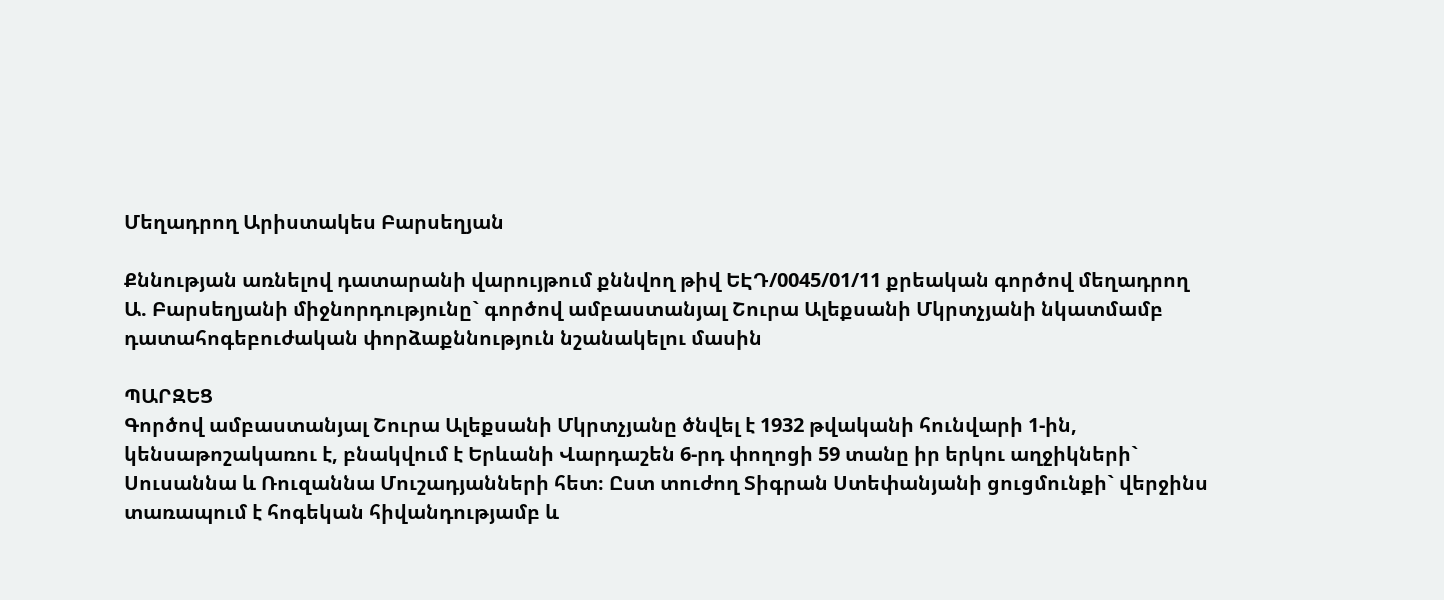Մեղադրող Արիստակես Բարսեղյան

Քննության առնելով դատարանի վարույթում քննվող թիվ ԵԷԴ/0045/01/11 քրեական գործով մեղադրող Ա. Բարսեղյանի միջնորդությունը` գործով ամբաստանյալ Շուրա Ալեքսանի Մկրտչյանի նկատմամբ դատահոգեբուժական փորձաքննություն նշանակելու մասին

ՊԱՐԶԵՑ
Գործով ամբաստանյալ Շուրա Ալեքսանի Մկրտչյանը ծնվել է 1932 թվականի հունվարի 1-ին, կենսաթոշակառու է, բնակվում է Երևանի Վարդաշեն 6-րդ փողոցի 59 տանը իր երկու աղջիկների` Սուսաննա և Ռուզաննա Մուշադյանների հետ։ Ըստ տուժող Տիգրան Ստեփանյանի ցուցմունքի` վերջինս տառապում է հոգեկան հիվանդությամբ և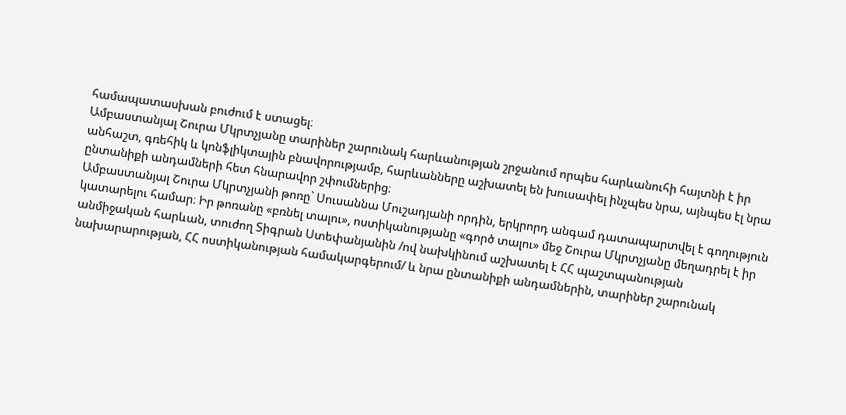համապատասխան բուժում է ստացել։
Ամբաստանյալ Շուրա Մկրտչյանը տարիներ շարունակ հարևանության շրջանում որպես հարևանուհի հայտնի է իր անհաշտ, գռեհիկ և կոնֆլիկտային բնավորությամբ, հարևանները աշխատել են խուսափել ինչպես նրա, այնպես էլ նրա ընտանիքի անդամների հետ հնարավոր շփումներից։
Ամբաստանյալ Շուրա Մկրտչյանի թոռը` Սուսաննա Մուշադյանի որդին, երկրորդ անգամ դատապարտվել է գողություն կատարելու համար։ Իր թոռանը «բռնել տալու», ոստիկանությանը «գործ տալու» մեջ Շուրա Մկրտչյանը մեղադրել է իր անմիջական հարևան, տուժող Տիգրան Ստեփանյանին /ով նախկինում աշխատել է ՀՀ պաշտպանության նախարարության, ՀՀ ոստիկանության համակարգերում/ և նրա ընտանիքի անդամներին, տարիներ շարունակ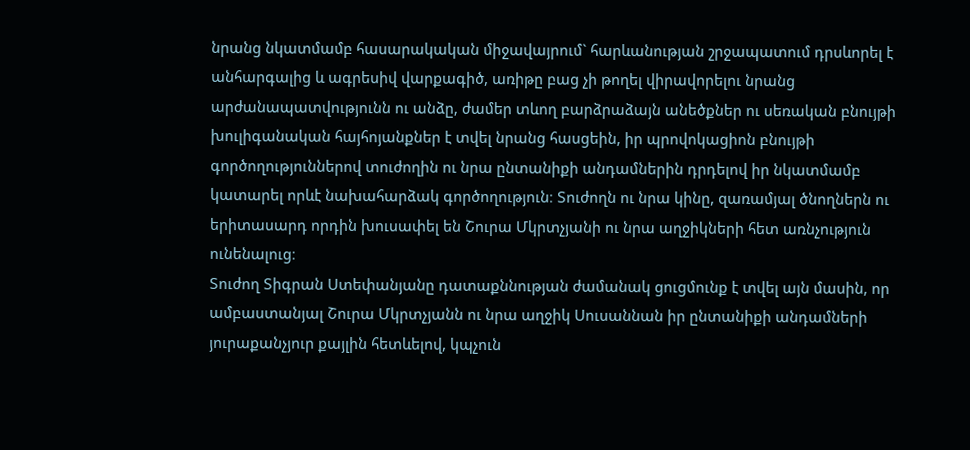նրանց նկատմամբ հասարակական միջավայրում` հարևանության շրջապատում դրսևորել է անհարգալից և ագրեսիվ վարքագիծ, առիթը բաց չի թողել վիրավորելու նրանց արժանապատվությունն ու անձը, ժամեր տևող բարձրաձայն անեծքներ ու սեռական բնույթի խուլիգանական հայհոյանքներ է տվել նրանց հասցեին, իր պրովոկացիոն բնույթի գործողություններով տուժողին ու նրա ընտանիքի անդամներին դրդելով իր նկատմամբ կատարել որևէ նախահարձակ գործողություն։ Տուժողն ու նրա կինը, զառամյալ ծնողներն ու երիտասարդ որդին խուսափել են Շուրա Մկրտչյանի ու նրա աղջիկների հետ առնչություն ունենալուց։
Տուժող Տիգրան Ստեփանյանը դատաքննության ժամանակ ցուցմունք է տվել այն մասին, որ ամբաստանյալ Շուրա Մկրտչյանն ու նրա աղջիկ Սուսաննան իր ընտանիքի անդամների յուրաքանչյուր քայլին հետևելով, կպչուն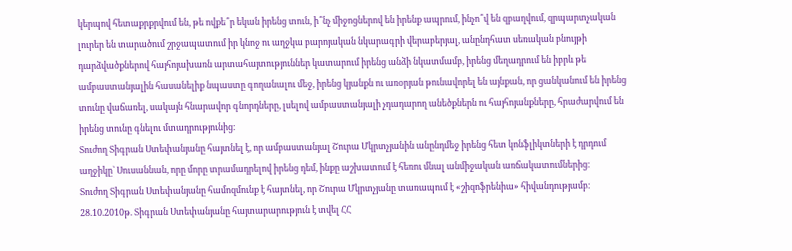կերպով հետաքրքրվում են, թե ովքե՞ր եկան իրենց տուն, ի՞նչ միջոցներով են իրենք ապրում, ինչո՞վ են զբաղվում, զրպարտչական լուրեր են տարածում շրջապատում իր կնոջ ու աղջկա բարոյական նկարագրի վերաբերյալ, անընդհատ սեռական բնույթի դարձվածքներով հայհոյախառն արտահայտություններ կատարում իրենց անձի նկատմամբ, իրենց մեղադրում են իբրև թե ամբաստանյալին հասանելիք նպաստը գողանալու մեջ, իրենց կյանքն ու առօրյան թունավորել են այնքան, որ ցանկանում են իրենց տունը վաճառել, սակայն հնարավոր գնորդները, լսելով ամբաստանյալի չդադարող անեծքներն ու հայհոյանքները, հրաժարվում են իրենց տունը գնելու մտադրությունից։
Տուժող Տիգրան Ստեփանյանը հայտնել է, որ ամբաստանյալ Շուրա Մկրտչյանին անընդմեջ իրենց հետ կոնֆլիկտների է դրդում աղջիկը` Սուսաննան, որը մորը տրամադրելով իրենց դեմ, ինքը աշխատում է հեռու մնալ անմիջական առճակատումներից։
Տուժող Տիգրան Ստեփանյանը համոզմունք է հայտնել, որ Շուրա Մկրտչյանը տառապում է «շիզոֆրենիա» հիվանդությամբ։
28.10.2010թ. Տիգրան Ստեփանյանը հայտարարություն է տվել ՀՀ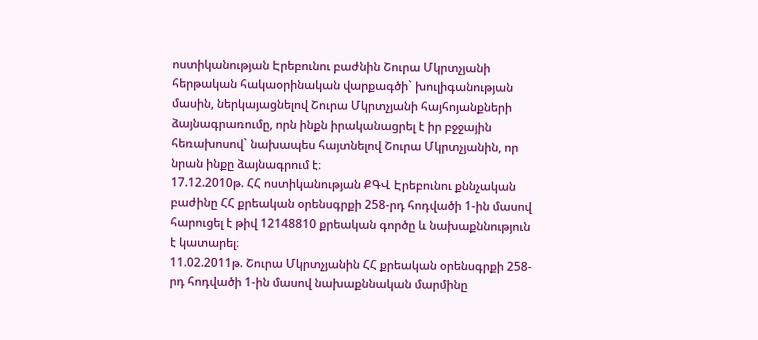ոստիկանության Էրեբունու բաժնին Շուրա Մկրտչյանի հերթական հակաօրինական վարքագծի` խուլիգանության մասին, ներկայացնելով Շուրա Մկրտչյանի հայհոյանքների ձայնագրառումը, որն ինքն իրականացրել է իր բջջային հեռախոսով` նախապես հայտնելով Շուրա Մկրտչյանին, որ նրան ինքը ձայնագրում է։
17.12.2010թ. ՀՀ ոստիկանության ՔԳՎ Էրեբունու քննչական բաժինը ՀՀ քրեական օրենսգրքի 258-րդ հոդվածի 1-ին մասով հարուցել է թիվ 12148810 քրեական գործը և նախաքննություն է կատարել։
11.02.2011թ. Շուրա Մկրտչյանին ՀՀ քրեական օրենսգրքի 258-րդ հոդվածի 1-ին մասով նախաքննական մարմինը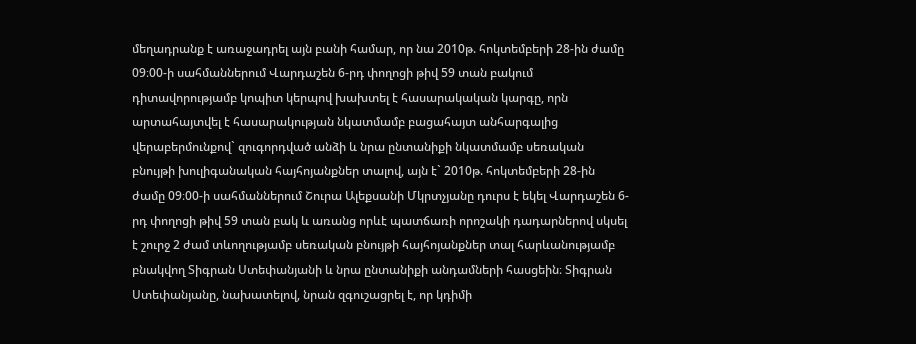մեղադրանք է առաջադրել այն բանի համար, որ նա 2010թ. հոկտեմբերի 28-ին ժամը 09։00-ի սահմաններում Վարդաշեն 6-րդ փողոցի թիվ 59 տան բակում դիտավորությամբ կոպիտ կերպով խախտել է հասարակական կարգը, որն արտահայտվել է հասարակության նկատմամբ բացահայտ անհարգալից վերաբերմունքով` զուգորդված անձի և նրա ընտանիքի նկատմամբ սեռական բնույթի խուլիգանական հայհոյանքներ տալով, այն է` 2010թ. հոկտեմբերի 28-ին ժամը 09։00-ի սահմաններում Շուրա Ալեքսանի Մկրտչյանը դուրս է եկել Վարդաշեն 6-րդ փողոցի թիվ 59 տան բակ և առանց որևէ պատճառի որոշակի դադարներով սկսել է շուրջ 2 ժամ տևողությամբ սեռական բնույթի հայհոյանքներ տալ հարևանությամբ բնակվող Տիգրան Ստեփանյանի և նրա ընտանիքի անդամների հասցեին։ Տիգրան Ստեփանյանը, նախատելով, նրան զգուշացրել է, որ կդիմի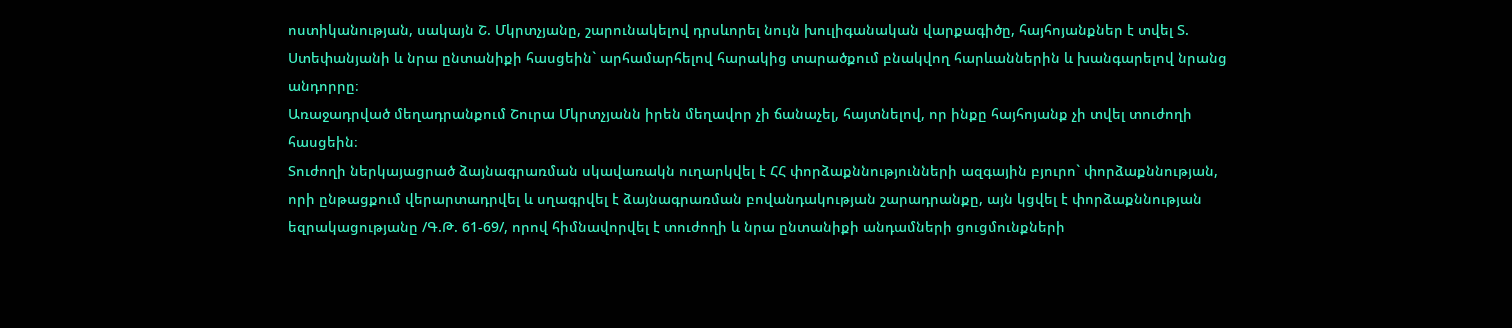ոստիկանության, սակայն Շ. Մկրտչյանը, շարունակելով դրսևորել նույն խուլիգանական վարքագիծը, հայհոյանքներ է տվել Տ. Ստեփանյանի և նրա ընտանիքի հասցեին` արհամարհելով հարակից տարածքում բնակվող հարևաններին և խանգարելով նրանց անդորրը։
Առաջադրված մեղադրանքում Շուրա Մկրտչյանն իրեն մեղավոր չի ճանաչել, հայտնելով, որ ինքը հայհոյանք չի տվել տուժողի հասցեին։
Տուժողի ներկայացրած ձայնագրառման սկավառակն ուղարկվել է ՀՀ փորձաքննությունների ազգային բյուրո` փորձաքննության, որի ընթացքում վերարտադրվել և սղագրվել է ձայնագրառման բովանդակության շարադրանքը, այն կցվել է փորձաքննության եզրակացությանը /Գ.Թ. 61-69/, որով հիմնավորվել է տուժողի և նրա ընտանիքի անդամների ցուցմունքների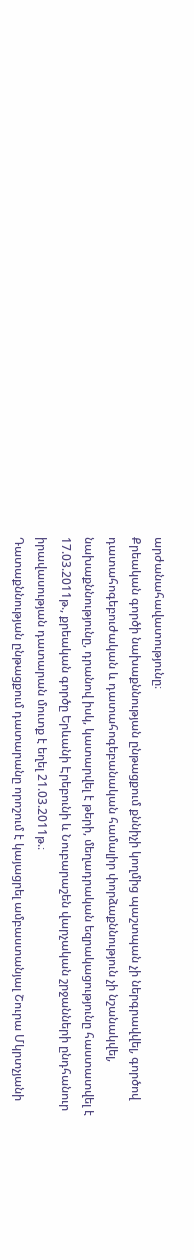արժանահավատությունը։
Քրեական գործի նախաքննության ընթացքում քննիչի կողմից պաշտպան չի ներգրավվել, գործով դատահոգեբուժական և դատահոգեբանական համալիր փորձաքննություն չի նշանակվել, նախաքննությունը, դրանով իսկ, կատարվել է թերի, մեղադրական եզրակացությունը հաստատվել է 17.03.2011թ., քրեական գործը Երևանի Էրեբունի և Նուբարաշեն վարչական շրջանների ընդհանուր իրավասության դատարան մուտք է եղել 21.03.2011թ.։
Դատաքննության ընթացքում դատարանը որոշում է կայացրել ամբաստանյալ Շուրա Մկրտչյանի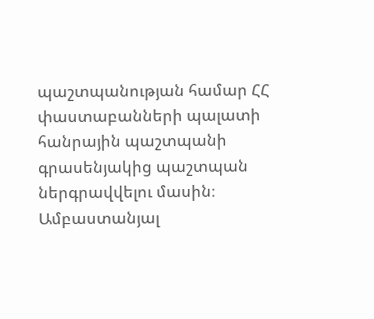պաշտպանության համար ՀՀ փաստաբանների պալատի հանրային պաշտպանի գրասենյակից պաշտպան ներգրավվելու մասին։
Ամբաստանյալ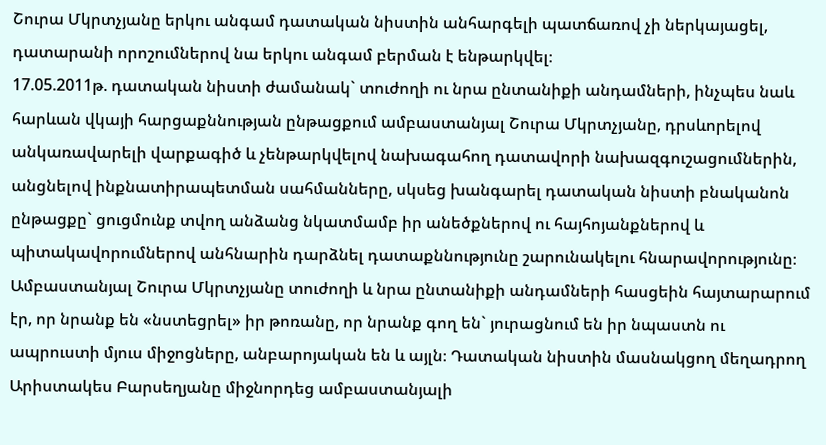Շուրա Մկրտչյանը երկու անգամ դատական նիստին անհարգելի պատճառով չի ներկայացել, դատարանի որոշումներով նա երկու անգամ բերման է ենթարկվել։
17.05.2011թ. դատական նիստի ժամանակ` տուժողի ու նրա ընտանիքի անդամների, ինչպես նաև հարևան վկայի հարցաքննության ընթացքում ամբաստանյալ Շուրա Մկրտչյանը, դրսևորելով անկառավարելի վարքագիծ և չենթարկվելով նախագահող դատավորի նախազգուշացումներին, անցնելով ինքնատիրապետման սահմանները, սկսեց խանգարել դատական նիստի բնականոն ընթացքը` ցուցմունք տվող անձանց նկատմամբ իր անեծքներով ու հայհոյանքներով և պիտակավորումներով անհնարին դարձնել դատաքննությունը շարունակելու հնարավորությունը։
Ամբաստանյալ Շուրա Մկրտչյանը տուժողի և նրա ընտանիքի անդամների հասցեին հայտարարում էր, որ նրանք են «նստեցրել» իր թոռանը, որ նրանք գող են` յուրացնում են իր նպաստն ու ապրուստի մյուս միջոցները, անբարոյական են և այլն։ Դատական նիստին մասնակցող մեղադրող Արիստակես Բարսեղյանը միջնորդեց ամբաստանյալի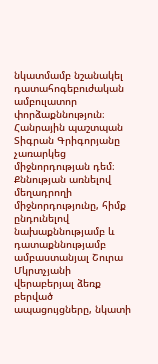նկատմամբ նշանակել դատահոգեբուժական ամբուլատոր փորձաքննություն։
Հանրային պաշտպան Տիգրան Գրիգորյանը չառարկեց միջնորդության դեմ։
Քննության առնելով մեղադրողի միջնորդությունը, հիմք ընդունելով նախաքննությամբ և դատաքննությամբ ամբաստանյալ Շուրա Մկրտչյանի վերաբերյալ ձեռք բերված ապացույցները, նկատի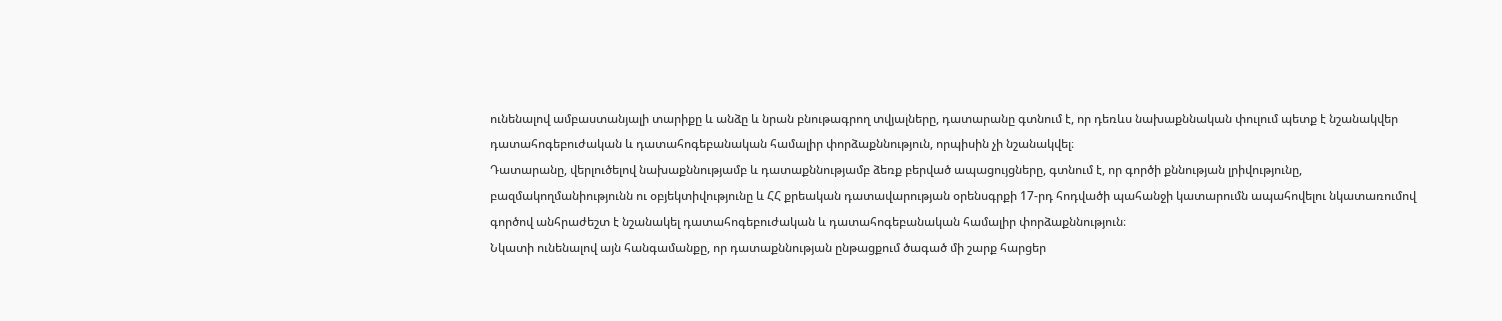ունենալով ամբաստանյալի տարիքը և անձը և նրան բնութագրող տվյալները, դատարանը գտնում է, որ դեռևս նախաքննական փուլում պետք է նշանակվեր դատահոգեբուժական և դատահոգեբանական համալիր փորձաքննություն, որպիսին չի նշանակվել։
Դատարանը, վերլուծելով նախաքննությամբ և դատաքննությամբ ձեռք բերված ապացույցները, գտնում է, որ գործի քննության լրիվությունը, բազմակողմանիությունն ու օբյեկտիվությունը և ՀՀ քրեական դատավարության օրենսգրքի 17-րդ հոդվածի պահանջի կատարումն ապահովելու նկատառումով գործով անհրաժեշտ է նշանակել դատահոգեբուժական և դատահոգեբանական համալիր փորձաքննություն։
Նկատի ունենալով այն հանգամանքը, որ դատաքննության ընթացքում ծագած մի շարք հարցեր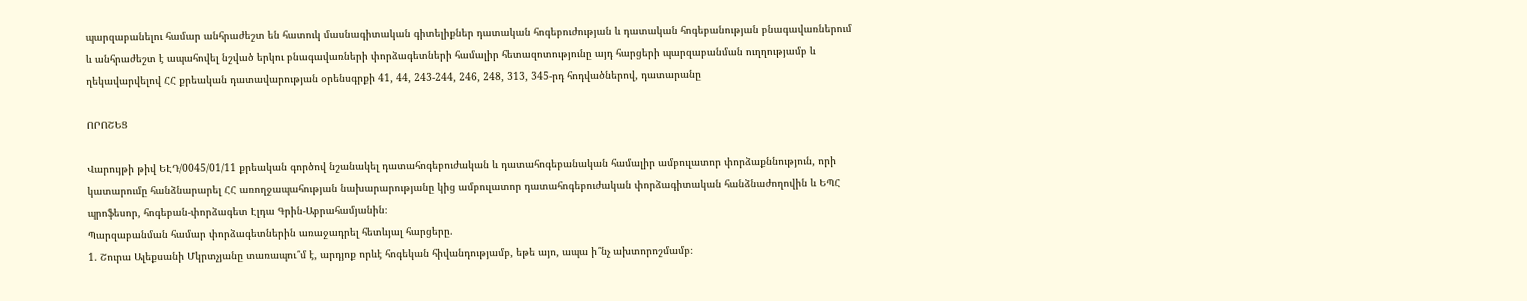պարզաբանելու համար անհրաժեշտ են հատուկ մասնագիտական գիտելիքներ դատական հոգեբուժության և դատական հոգեբանության բնագավառներում և անհրաժեշտ է ապահովել նշված երկու բնագավառների փորձագետների համալիր հետազոտությունը այդ հարցերի պարզաբանման ուղղությամբ և ղեկավարվելով ՀՀ քրեական դատավարության օրենսգրքի 41, 44, 243-244, 246, 248, 313, 345-րդ հոդվածներով, դատարանը

ՈՐՈՇԵՑ

Վարույթի թիվ ԵԷԴ/0045/01/11 քրեական գործով նշանակել դատահոգեբուժական և դատահոգեբանական համալիր ամբուլատոր փորձաքննություն, որի կատարումը հանձնարարել ՀՀ առողջապահության նախարարությանը կից ամբուլատոր դատահոգեբուժական փորձագիտական հանձնաժողովին և ԵՊՀ պրոֆեսոր, հոգեբան-փորձագետ Էլդա Գրին-Աբրահամյանին։
Պարզաբանման համար փորձագետներին առաջադրել հետևյալ հարցերը.
1. Շուրա Ալեքսանի Մկրտչյանը տառապու՞մ է, արդյոք որևէ հոգեկան հիվանդությամբ, եթե այո, ապա ի՞նչ ախտորոշմամբ։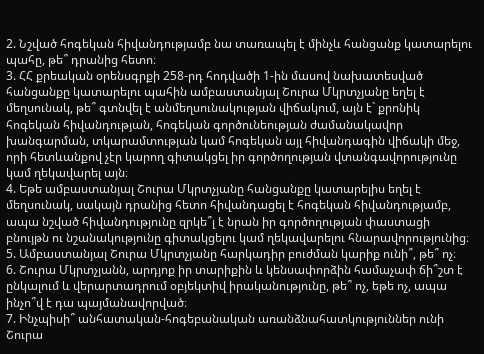2. Նշված հոգեկան հիվանդությամբ նա տառապել է մինչև հանցանք կատարելու պահը, թե՞ դրանից հետո։
3. ՀՀ քրեական օրենսգրքի 258-րդ հոդվածի 1-ին մասով նախատեսված հանցանքը կատարելու պահին ամբաստանյալ Շուրա Մկրտչյանը եղել է մեղսունակ, թե՞ գտնվել է անմեղսունակության վիճակում, այն է` քրոնիկ հոգեկան հիվանդության, հոգեկան գործունեության ժամանակավոր խանգարման, տկարամտության կամ հոգեկան այլ հիվանդագին վիճակի մեջ, որի հետևանքով չէր կարող գիտակցել իր գործողության վտանգավորությունը կամ ղեկավարել այն։
4. Եթե ամբաստանյալ Շուրա Մկրտչյանը հանցանքը կատարելիս եղել է մեղսունակ, սակայն դրանից հետո հիվանդացել է հոգեկան հիվանդությամբ, ապա նշված հիվանդությունը զրկե՞լ է նրան իր գործողության փաստացի բնույթն ու նշանակությունը գիտակցելու կամ ղեկավարելու հնարավորությունից։
5. Ամբաստանյալ Շուրա Մկրտչյանը հարկադիր բուժման կարիք ունի՞, թե՞ ոչ։
6. Շուրա Մկրտչյանն, արդյոք իր տարիքին և կենսափորձին համաչափ ճի՞շտ է ընկալում և վերարտադրում օբյեկտիվ իրականությունը, թե՞ ոչ, եթե ոչ, ապա ինչո՞վ է դա պայմանավորված։
7. Ինչպիսի՞ անհատական-հոգեբանական առանձնահատկություններ ունի Շուրա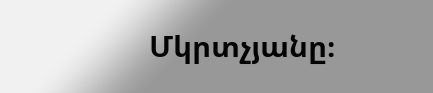Մկրտչյանը։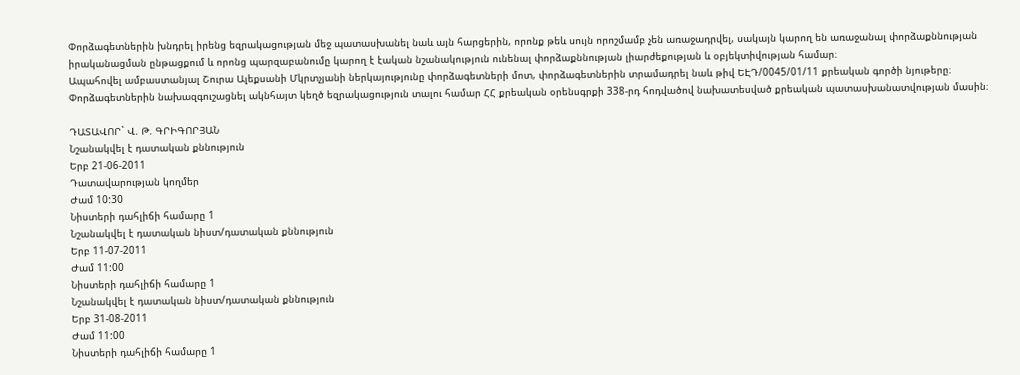Փորձագետներին խնդրել իրենց եզրակացության մեջ պատասխանել նաև այն հարցերին, որոնք թեև սույն որոշմամբ չեն առաջադրվել, սակայն կարող են առաջանալ փորձաքննության իրականացման ընթացքում և որոնց պարզաբանումը կարող է էական նշանակություն ունենալ փորձաքննության լիարժեքության և օբյեկտիվության համար։
Ապահովել ամբաստանյալ Շուրա Ալեքսանի Մկրտչյանի ներկայությունը փորձագետների մոտ, փորձագետներին տրամադրել նաև թիվ ԵԷԴ/0045/01/11 քրեական գործի նյութերը։
Փորձագետներին նախազգուշացնել ակնհայտ կեղծ եզրակացություն տալու համար ՀՀ քրեական օրենսգրքի 338-րդ հոդվածով նախատեսված քրեական պատասխանատվության մասին։

ԴԱՏԱՎՈՐ` Վ. Թ. ԳՐԻԳՈՐՅԱՆ
Նշանակվել է դատական քննություն
Երբ 21-06-2011
Դատավարության կողմեր
Ժամ 10:30
Նիստերի դահլիճի համարը 1
Նշանակվել է դատական նիստ/դատական քննություն
Երբ 11-07-2011
Ժամ 11:00
Նիստերի դահլիճի համարը 1
Նշանակվել է դատական նիստ/դատական քննություն
Երբ 31-08-2011
Ժամ 11:00
Նիստերի դահլիճի համարը 1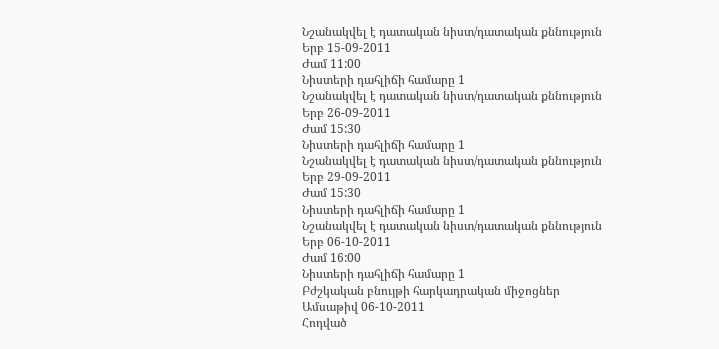Նշանակվել է դատական նիստ/դատական քննություն
Երբ 15-09-2011
Ժամ 11:00
Նիստերի դահլիճի համարը 1
Նշանակվել է դատական նիստ/դատական քննություն
Երբ 26-09-2011
Ժամ 15:30
Նիստերի դահլիճի համարը 1
Նշանակվել է դատական նիստ/դատական քննություն
Երբ 29-09-2011
Ժամ 15:30
Նիստերի դահլիճի համարը 1
Նշանակվել է դատական նիստ/դատական քննություն
Երբ 06-10-2011
Ժամ 16:00
Նիստերի դահլիճի համարը 1
Բժշկական բնույթի հարկադրական միջոցներ
Ամսաթիվ 06-10-2011
Հոդված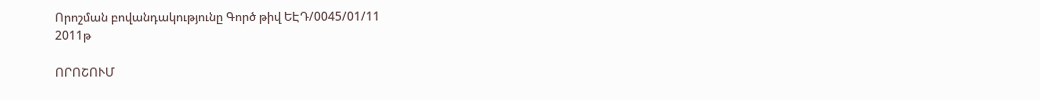Որոշման բովանդակությունը Գործ թիվ ԵԷԴ/0045/01/11
2011թ

ՈՐՈՇՈՒՄ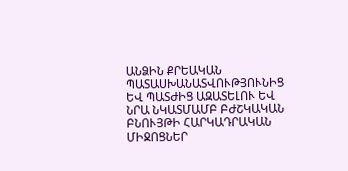ԱՆՁԻՆ ՔՐԵԱԿԱՆ ՊԱՏԱՍԽԱՆԱՏՎՈՒԹՅՈՒՆԻՑ ԵՎ ՊԱՏԺԻՑ ԱԶԱՏԵԼՈՒ ԵՎ ՆՐԱ ՆԿԱՏՄԱՄԲ ԲԺՇԿԱԿԱՆ ԲՆՈՒՅԹԻ ՀԱՐԿԱԴՐԱԿԱՆ ՄԻՋՈՑՆԵՐ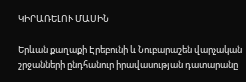ԿԻՐԱՌԵԼՈՒ ՄԱՍԻՆ

Երևան քաղաքի Էրեբունի և Նուբարաշեն վարչական շրջանների ընդհանուր իրավասության դատարանը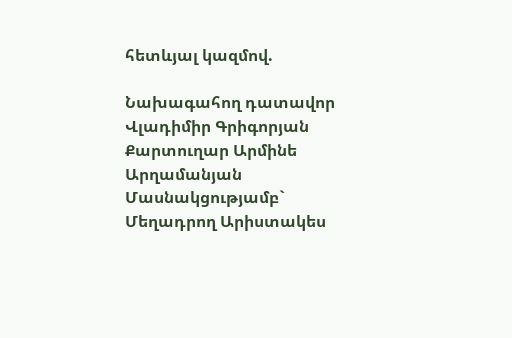հետևյալ կազմով.

Նախագահող դատավոր Վլադիմիր Գրիգորյան
Քարտուղար Արմինե Արղամանյան
Մասնակցությամբ`
Մեղադրող Արիստակես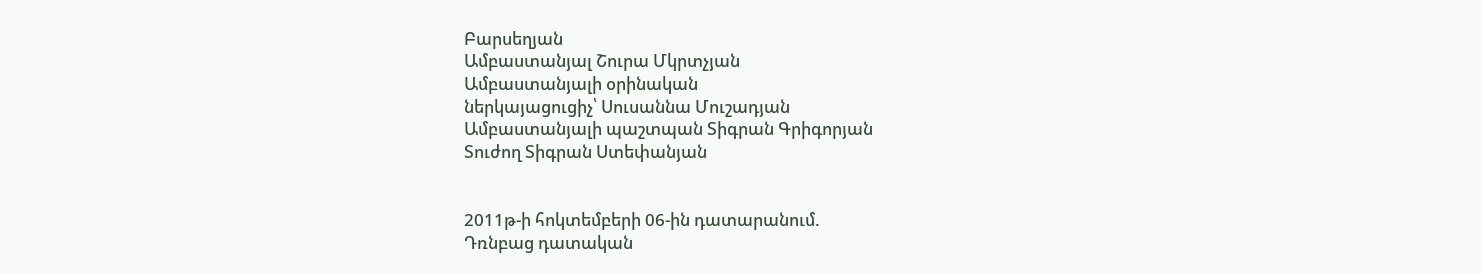Բարսեղյան
Ամբաստանյալ Շուրա Մկրտչյան
Ամբաստանյալի օրինական
ներկայացուցիչ՝ Սուսաննա Մուշադյան
Ամբաստանյալի պաշտպան Տիգրան Գրիգորյան
Տուժող Տիգրան Ստեփանյան


2011թ-ի հոկտեմբերի 06-ին դատարանում.
Դռնբաց դատական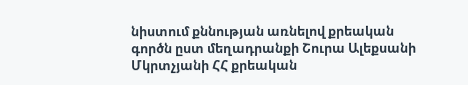նիստում քննության առնելով քրեական գործն ըստ մեղադրանքի Շուրա Ալեքսանի Մկրտչյանի ՀՀ քրեական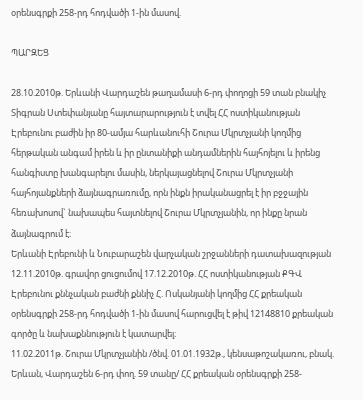օրենսգրքի 258-րդ հոդվածի 1-ին մասով.

ՊԱՐԶԵՑ

28.10.2010թ. Երևանի Վարդաշեն թաղամասի 6-րդ փողոցի 59 տան բնակիչ Տիգրան Ստեփանյանը հայտարարություն է տվել ՀՀ ոստիկանության Էրեբունու բաժին իր 80-ամյա հարևանուհի Շուրա Մկրտչյանի կողմից հերթական անգամ իրեն և իր ընտանիքի անդամներին հայհոյելու և իրենց հանգիստը խանգարելու մասին, ներկայացնելով Շուրա Մկրտչյանի հայհոյանքների ձայնագրառումը, որն ինքն իրականացրել է իր բջջային հեռախոսով` նախապես հայտնելով Շուրա Մկրտչյանին, որ ինքը նրան ձայնագրում է։
Երևանի Էրեբունի և Նուբարաշեն վարչական շրջանների դատախազության 12.11.2010թ. գրավոր ցուցումով 17.12.2010թ. ՀՀ ոստիկանության ՔԳՎ Էրեբունու քննչական բաժնի քննիչ Հ. Ոսկանյանի կողմից ՀՀ քրեական օրենսգրքի 258-րդ հոդվածի 1-ին մասով հարուցվել է թիվ 12148810 քրեական գործը և նախաքննություն է կատարվել։
11.02.2011թ. Շուրա Մկրտչյանին /ծնվ. 01.01.1932թ., կենսաթոշակառու, բնակ. Երևան, Վարդաշեն 6-րդ փող. 59 տանը/ ՀՀ քրեական օրենսգրքի 258-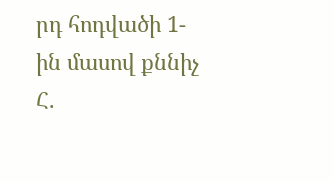րդ հոդվածի 1-ին մասով քննիչ Հ.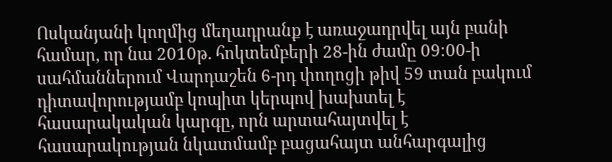Ոսկանյանի կողմից մեղադրանք է առաջադրվել այն բանի համար, որ նա 2010թ. հոկտեմբերի 28-ին ժամը 09։00-ի սահմաններում Վարդաշեն 6-րդ փողոցի թիվ 59 տան բակում դիտավորությամբ կոպիտ կերպով խախտել է հասարակական կարգը, որն արտահայտվել է հասարակության նկատմամբ բացահայտ անհարգալից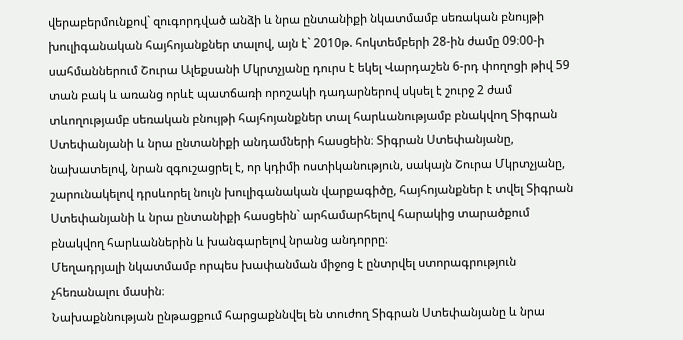վերաբերմունքով` զուգորդված անձի և նրա ընտանիքի նկատմամբ սեռական բնույթի խուլիգանական հայհոյանքներ տալով, այն է` 2010թ. հոկտեմբերի 28-ին ժամը 09։00-ի սահմաններում Շուրա Ալեքսանի Մկրտչյանը դուրս է եկել Վարդաշեն 6-րդ փողոցի թիվ 59 տան բակ և առանց որևէ պատճառի որոշակի դադարներով սկսել է շուրջ 2 ժամ տևողությամբ սեռական բնույթի հայհոյանքներ տալ հարևանությամբ բնակվող Տիգրան Ստեփանյանի և նրա ընտանիքի անդամների հասցեին։ Տիգրան Ստեփանյանը, նախատելով, նրան զգուշացրել է, որ կդիմի ոստիկանություն, սակայն Շուրա Մկրտչյանը, շարունակելով դրսևորել նույն խուլիգանական վարքագիծը, հայհոյանքներ է տվել Տիգրան Ստեփանյանի և նրա ընտանիքի հասցեին` արհամարհելով հարակից տարածքում բնակվող հարևաններին և խանգարելով նրանց անդորրը։
Մեղադրյալի նկատմամբ որպես խափանման միջոց է ընտրվել ստորագրություն չհեռանալու մասին։
Նախաքննության ընթացքում հարցաքննվել են տուժող Տիգրան Ստեփանյանը և նրա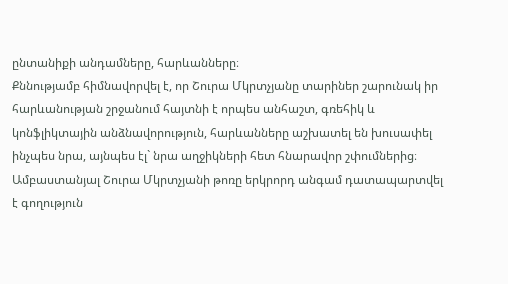ընտանիքի անդամները, հարևանները։
Քննությամբ հիմնավորվել է, որ Շուրա Մկրտչյանը տարիներ շարունակ իր հարևանության շրջանում հայտնի է որպես անհաշտ, գռեհիկ և կոնֆլիկտային անձնավորություն, հարևանները աշխատել են խուսափել ինչպես նրա, այնպես էլ` նրա աղջիկների հետ հնարավոր շփումներից։
Ամբաստանյալ Շուրա Մկրտչյանի թոռը երկրորդ անգամ դատապարտվել է գողություն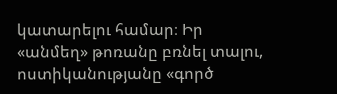կատարելու համար։ Իր «անմեղ» թոռանը բռնել տալու, ոստիկանությանը «գործ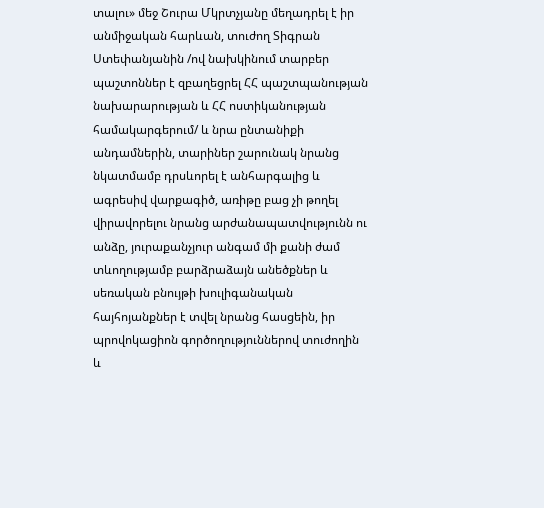տալու» մեջ Շուրա Մկրտչյանը մեղադրել է իր անմիջական հարևան, տուժող Տիգրան Ստեփանյանին /ով նախկինում տարբեր պաշտոններ է զբաղեցրել ՀՀ պաշտպանության նախարարության և ՀՀ ոստիկանության համակարգերում/ և նրա ընտանիքի անդամներին, տարիներ շարունակ նրանց նկատմամբ դրսևորել է անհարգալից և ագրեսիվ վարքագիծ, առիթը բաց չի թողել վիրավորելու նրանց արժանապատվությունն ու անձը, յուրաքանչյուր անգամ մի քանի ժամ տևողությամբ բարձրաձայն անեծքներ և սեռական բնույթի խուլիգանական հայհոյանքներ է տվել նրանց հասցեին, իր պրովոկացիոն գործողություններով տուժողին և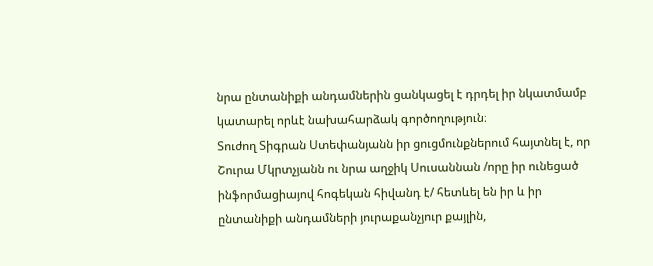նրա ընտանիքի անդամներին ցանկացել է դրդել իր նկատմամբ կատարել որևէ նախահարձակ գործողություն։
Տուժող Տիգրան Ստեփանյանն իր ցուցմունքներում հայտնել է, որ Շուրա Մկրտչյանն ու նրա աղջիկ Սուսաննան /որը իր ունեցած ինֆորմացիայով հոգեկան հիվանդ է/ հետևել են իր և իր ընտանիքի անդամների յուրաքանչյուր քայլին,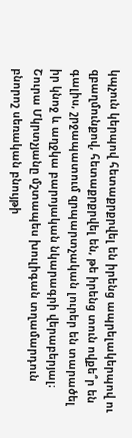կպչուն կերպով հետաքրքրվել են իրենց ապրելակերպով ու զբաղմունքով, հետաքրքրվել են, թե իրենց տուն ովքե՞ր են գալիս, շրջապատում զրպարտչական լուրեր են տարածել իր կնոջ և աղջկա բարոյական նկարագրի վերաբերյալ։ Շուրա Մկրտչյանը մշտապես խուլիգան տղամարդուն բնորոշ սեռական բնույթի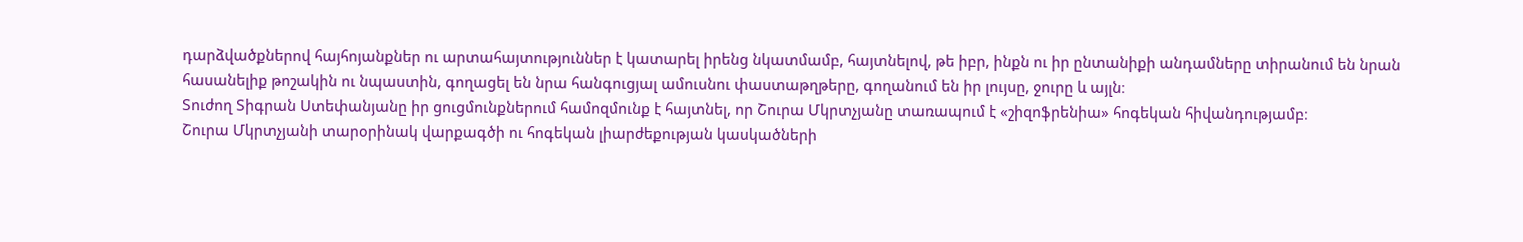դարձվածքներով հայհոյանքներ ու արտահայտություններ է կատարել իրենց նկատմամբ, հայտնելով, թե իբր, ինքն ու իր ընտանիքի անդամները տիրանում են նրան հասանելիք թոշակին ու նպաստին, գողացել են նրա հանգուցյալ ամուսնու փաստաթղթերը, գողանում են իր լույսը, ջուրը և այլն։
Տուժող Տիգրան Ստեփանյանը իր ցուցմունքներում համոզմունք է հայտնել, որ Շուրա Մկրտչյանը տառապում է «շիզոֆրենիա» հոգեկան հիվանդությամբ։
Շուրա Մկրտչյանի տարօրինակ վարքագծի ու հոգեկան լիարժեքության կասկածների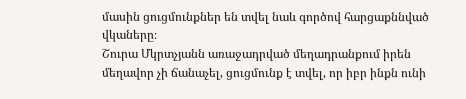մասին ցուցմունքներ են տվել նաև գործով հարցաքննված վկաները։
Շուրա Մկրտչյանն առաջադրված մեղադրանքում իրեն մեղավոր չի ճանաչել, ցուցմունք է տվել, որ իբր ինքն ունի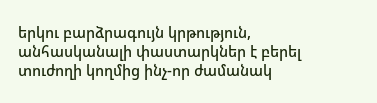երկու բարձրագույն կրթություն, անհասկանալի փաստարկներ է բերել տուժողի կողմից ինչ-որ ժամանակ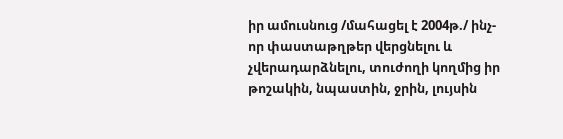իր ամուսնուց /մահացել է 2004թ./ ինչ-որ փաստաթղթեր վերցնելու և չվերադարձնելու, տուժողի կողմից իր թոշակին, նպաստին, ջրին, լույսին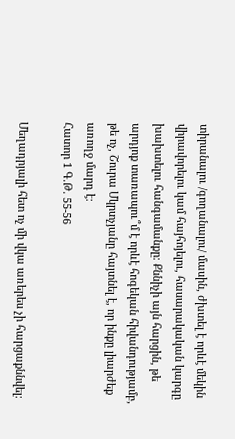տիրանալու /գողանալու/ մասին, ժխտել է որևէ մեկին վիրավորելու կամ հայհոյելու, հասարակական կարգը խախտելու հանգամանքը։ Քննիչի այն հարցին, թե արդյոք տառապու՞մ է որևէ հոգեկան հիվանդությամբ, թե ոչ, Շուրա Մկրտչյանը հայտնել է, որ ինքը լիարժեք առողջ մարդ է։
Հատոր 1 Գ.Թ. 55-56

Մեղադրյալի հետ ոչ մի վկա առերես չի հարցաքննվել։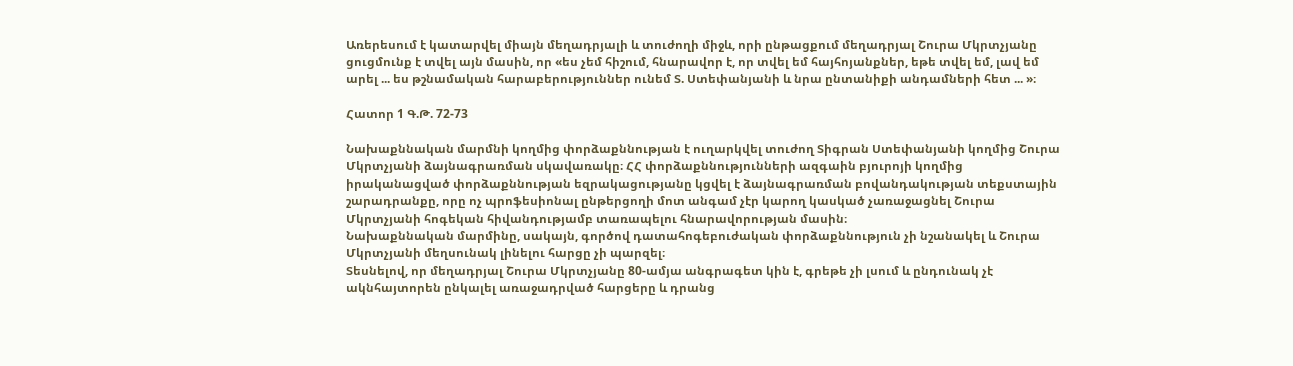Առերեսում է կատարվել միայն մեղադրյալի և տուժողի միջև, որի ընթացքում մեղադրյալ Շուրա Մկրտչյանը ցուցմունք է տվել այն մասին, որ «ես չեմ հիշում, հնարավոր է, որ տվել եմ հայհոյանքներ, եթե տվել եմ, լավ եմ արել ... ես թշնամական հարաբերություններ ունեմ Տ. Ստեփանյանի և նրա ընտանիքի անդամների հետ ... »։

Հատոր 1 Գ.Թ. 72-73

Նախաքննական մարմնի կողմից փորձաքննության է ուղարկվել տուժող Տիգրան Ստեփանյանի կողմից Շուրա Մկրտչյանի ձայնագրառման սկավառակը։ ՀՀ փորձաքննությունների ազգաին բյուրոյի կողմից իրականացված փորձաքննության եզրակացությանը կցվել է ձայնագրառման բովանդակության տեքստային շարադրանքը, որը ոչ պրոֆեսիոնալ ընթերցողի մոտ անգամ չէր կարող կասկած չառաջացնել Շուրա Մկրտչյանի հոգեկան հիվանդությամբ տառապելու հնարավորության մասին։
Նախաքննական մարմինը, սակայն, գործով դատահոգեբուժական փորձաքննություն չի նշանակել և Շուրա Մկրտչյանի մեղսունակ լինելու հարցը չի պարզել։
Տեսնելով, որ մեղադրյալ Շուրա Մկրտչյանը 80-ամյա անգրագետ կին է, գրեթե չի լսում և ընդունակ չէ ակնհայտորեն ընկալել առաջադրված հարցերը և դրանց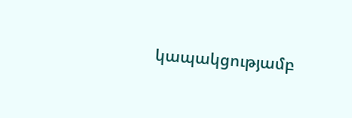կապակցությամբ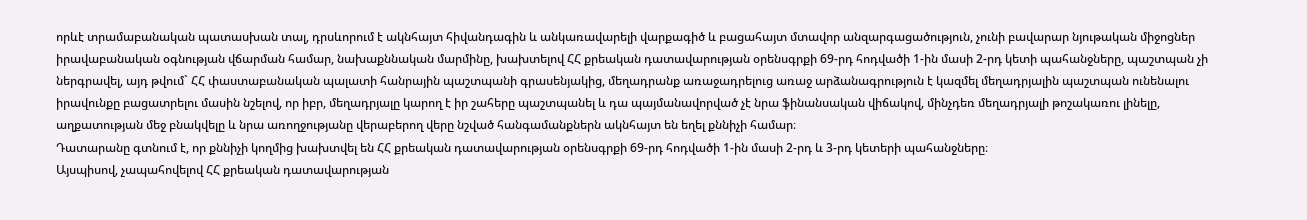որևէ տրամաբանական պատասխան տալ, դրսևորում է ակնհայտ հիվանդագին և անկառավարելի վարքագիծ և բացահայտ մտավոր անզարգացածություն, չունի բավարար նյութական միջոցներ իրավաբանական օգնության վճարման համար, նախաքննական մարմինը, խախտելով ՀՀ քրեական դատավարության օրենսգրքի 69-րդ հոդվածի 1-ին մասի 2-րդ կետի պահանջները, պաշտպան չի ներգրավել, այդ թվում` ՀՀ փաստաբանական պալատի հանրային պաշտպանի գրասենյակից, մեղադրանք առաջադրելուց առաջ արձանագրություն է կազմել մեղադրյալին պաշտպան ունենալու իրավունքը բացատրելու մասին նշելով, որ իբր, մեղադրյալը կարող է իր շահերը պաշտպանել և դա պայմանավորված չէ նրա ֆինանսական վիճակով, մինչդեռ մեղադրյալի թոշակառու լինելը, աղքատության մեջ բնակվելը և նրա առողջությանը վերաբերող վերը նշված հանգամանքներն ակնհայտ են եղել քննիչի համար։
Դատարանը գտնում է, որ քննիչի կողմից խախտվել են ՀՀ քրեական դատավարության օրենսգրքի 69-րդ հոդվածի 1-ին մասի 2-րդ և 3-րդ կետերի պահանջները։
Այսպիսով, չապահովելով ՀՀ քրեական դատավարության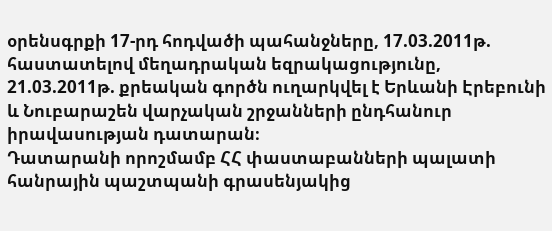օրենսգրքի 17-րդ հոդվածի պահանջները, 17.03.2011թ. հաստատելով մեղադրական եզրակացությունը, 21.03.2011թ. քրեական գործն ուղարկվել է Երևանի Էրեբունի և Նուբարաշեն վարչական շրջանների ընդհանուր իրավասության դատարան։
Դատարանի որոշմամբ ՀՀ փաստաբանների պալատի հանրային պաշտպանի գրասենյակից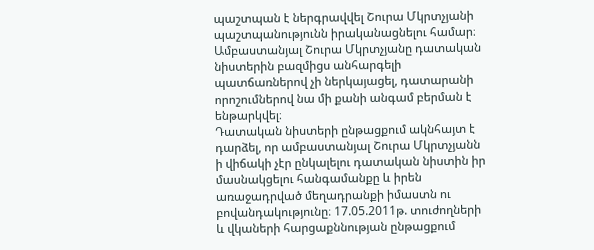պաշտպան է ներգրավվել Շուրա Մկրտչյանի պաշտպանությունն իրականացնելու համար։
Ամբաստանյալ Շուրա Մկրտչյանը դատական նիստերին բազմիցս անհարգելի պատճառներով չի ներկայացել, դատարանի որոշումներով նա մի քանի անգամ բերման է ենթարկվել։
Դատական նիստերի ընթացքում ակնհայտ է դարձել, որ ամբաստանյալ Շուրա Մկրտչյանն ի վիճակի չէր ընկալելու դատական նիստին իր մասնակցելու հանգամանքը և իրեն առաջադրված մեղադրանքի իմաստն ու բովանդակությունը։ 17.05.2011թ. տուժողների և վկաների հարցաքննության ընթացքում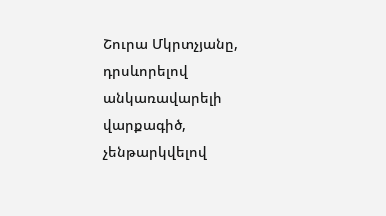Շուրա Մկրտչյանը, դրսևորելով անկառավարելի վարքագիծ, չենթարկվելով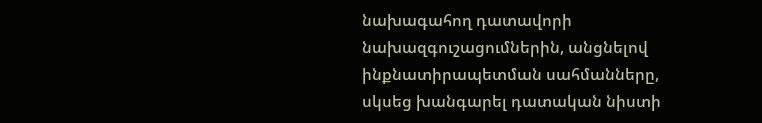նախագահող դատավորի նախազգուշացումներին, անցնելով ինքնատիրապետման սահմանները, սկսեց խանգարել դատական նիստի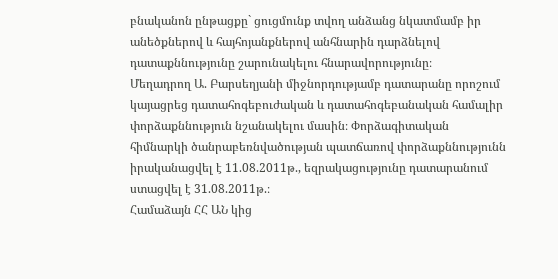բնականոն ընթացքը` ցուցմունք տվող անձանց նկատմամբ իր անեծքներով և հայհոյանքներով անհնարին դարձնելով դատաքննությունը շարունակելու հնարավորությունը։
Մեղադրող Ա. Բարսեղյանի միջնորդությամբ դատարանը որոշում կայացրեց դատահոգեբուժական և դատահոգեբանական համալիր փորձաքննություն նշանակելու մասին։ Փորձագիտական հիմնարկի ծանրաբեռնվածության պատճառով փորձաքննությունն իրականացվել է 11.08.2011թ., եզրակացությունը դատարանում ստացվել է 31.08.2011թ.։
Համաձայն ՀՀ ԱՆ կից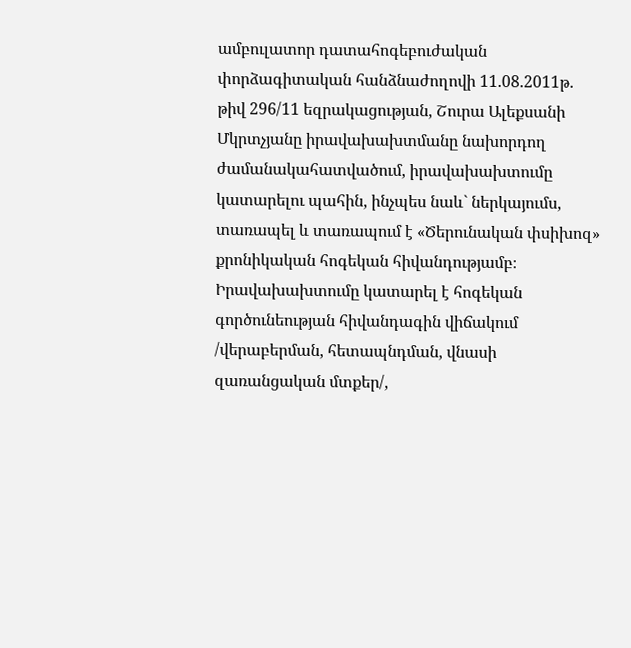ամբուլատոր դատահոգեբուժական փորձագիտական հանձնաժողովի 11.08.2011թ. թիվ 296/11 եզրակացության, Շուրա Ալեքսանի Մկրտչյանը իրավախախտմանը նախորդող ժամանակահատվածում, իրավախախտումը կատարելու պահին, ինչպես նաև` ներկայումս, տառապել և տառապում է «Ծերունական փսիխոզ» քրոնիկական հոգեկան հիվանդությամբ։ Իրավախախտումը կատարել է հոգեկան գործունեության հիվանդագին վիճակում /վերաբերման, հետապնդման, վնասի զառանցական մտքեր/,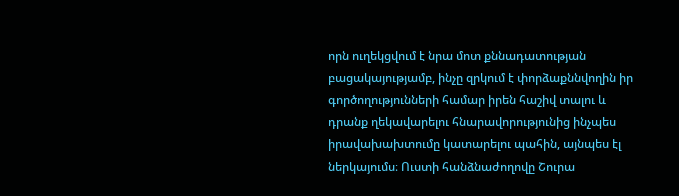որն ուղեկցվում է նրա մոտ քննադատության բացակայությամբ, ինչը զրկում է փորձաքննվողին իր գործողությունների համար իրեն հաշիվ տալու և դրանք ղեկավարելու հնարավորությունից ինչպես իրավախախտումը կատարելու պահին, այնպես էլ ներկայումս։ Ուստի հանձնաժողովը Շուրա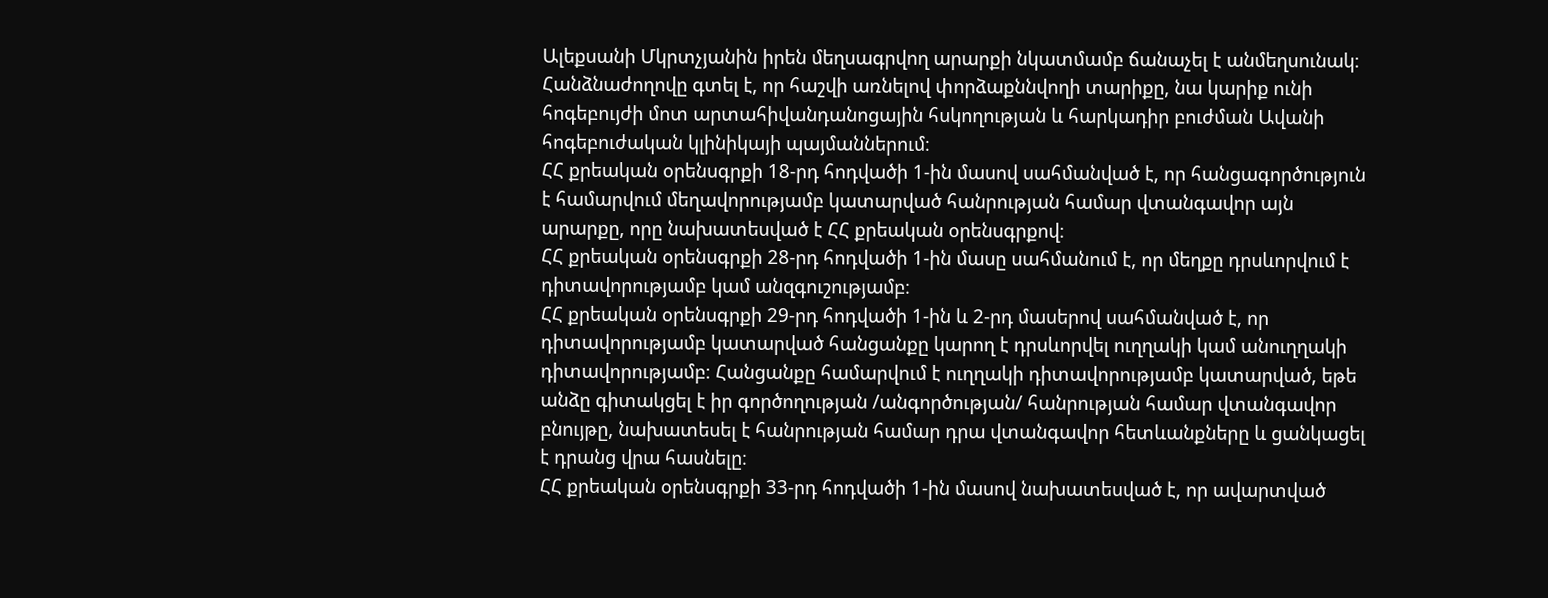Ալեքսանի Մկրտչյանին իրեն մեղսագրվող արարքի նկատմամբ ճանաչել է անմեղսունակ։ Հանձնաժողովը գտել է, որ հաշվի առնելով փորձաքննվողի տարիքը, նա կարիք ունի հոգեբույժի մոտ արտահիվանդանոցային հսկողության և հարկադիր բուժման Ավանի հոգեբուժական կլինիկայի պայմաններում։
ՀՀ քրեական օրենսգրքի 18-րդ հոդվածի 1-ին մասով սահմանված է, որ հանցագործություն է համարվում մեղավորությամբ կատարված հանրության համար վտանգավոր այն արարքը, որը նախատեսված է ՀՀ քրեական օրենսգրքով։
ՀՀ քրեական օրենսգրքի 28-րդ հոդվածի 1-ին մասը սահմանում է, որ մեղքը դրսևորվում է դիտավորությամբ կամ անզգուշությամբ։
ՀՀ քրեական օրենսգրքի 29-րդ հոդվածի 1-ին և 2-րդ մասերով սահմանված է, որ դիտավորությամբ կատարված հանցանքը կարող է դրսևորվել ուղղակի կամ անուղղակի դիտավորությամբ։ Հանցանքը համարվում է ուղղակի դիտավորությամբ կատարված, եթե անձը գիտակցել է իր գործողության /անգործության/ հանրության համար վտանգավոր բնույթը, նախատեսել է հանրության համար դրա վտանգավոր հետևանքները և ցանկացել է դրանց վրա հասնելը։
ՀՀ քրեական օրենսգրքի 33-րդ հոդվածի 1-ին մասով նախատեսված է, որ ավարտված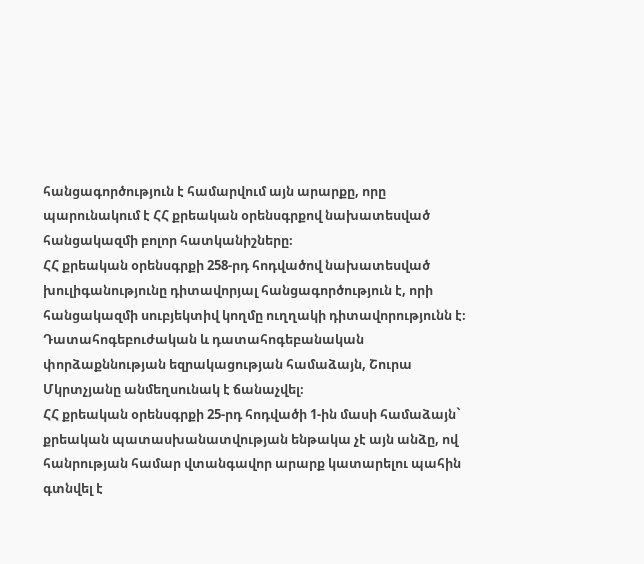հանցագործություն է համարվում այն արարքը, որը պարունակում է ՀՀ քրեական օրենսգրքով նախատեսված հանցակազմի բոլոր հատկանիշները։
ՀՀ քրեական օրենսգրքի 258-րդ հոդվածով նախատեսված խուլիգանությունը դիտավորյալ հանցագործություն է, որի հանցակազմի սուբյեկտիվ կողմը ուղղակի դիտավորությունն է։
Դատահոգեբուժական և դատահոգեբանական փորձաքննության եզրակացության համաձայն, Շուրա Մկրտչյանը անմեղսունակ է ճանաչվել։
ՀՀ քրեական օրենսգրքի 25-րդ հոդվածի 1-ին մասի համաձայն` քրեական պատասխանատվության ենթակա չէ այն անձը, ով հանրության համար վտանգավոր արարք կատարելու պահին գտնվել է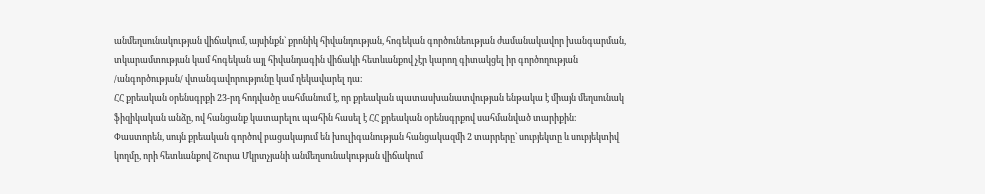անմեղսունակության վիճակում, այսինքն` քրոնիկ հիվանդության, հոգեկան գործունեության ժամանակավոր խանգարման, տկարամտության կամ հոգեկան այլ հիվանդագին վիճակի հետևանքով չէր կարող գիտակցել իր գործողության /անգործության/ վտանգավորությունը կամ ղեկավարել դա։
ՀՀ քրեական օրենսգրքի 23-րդ հոդվածը սահմանում է, որ քրեական պատասխանատվության ենթակա է միայն մեղսունակ ֆիզիկական անձը, ով հանցանք կատարելու պահին հասել է ՀՀ քրեական օրենսգրքով սահմանված տարիքին։
Փաստորեն, սույն քրեական գործով բացակայում են խուլիգանության հանցակազմի 2 տարրերը` սուբյեկտը և սուբյեկտիվ կողմը, որի հետևանքով Շուրա Մկրտչյանի անմեղսունակության վիճակում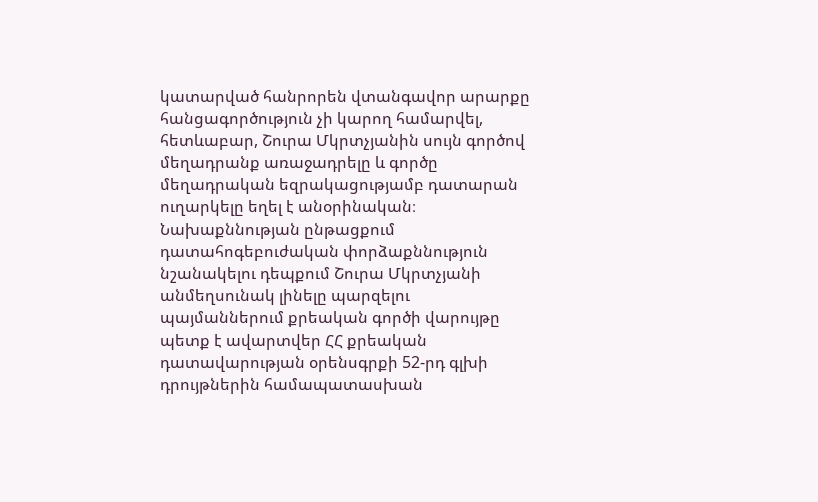կատարված հանրորեն վտանգավոր արարքը հանցագործություն չի կարող համարվել, հետևաբար, Շուրա Մկրտչյանին սույն գործով մեղադրանք առաջադրելը և գործը մեղադրական եզրակացությամբ դատարան ուղարկելը եղել է անօրինական։
Նախաքննության ընթացքում դատահոգեբուժական փորձաքննություն նշանակելու դեպքում Շուրա Մկրտչյանի անմեղսունակ լինելը պարզելու պայմաններում քրեական գործի վարույթը պետք է ավարտվեր ՀՀ քրեական դատավարության օրենսգրքի 52-րդ գլխի դրույթներին համապատասխան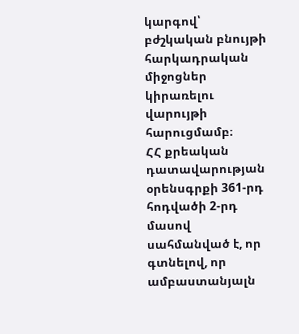կարգով՝ բժշկական բնույթի հարկադրական միջոցներ կիրառելու վարույթի հարուցմամբ։
ՀՀ քրեական դատավարության օրենսգրքի 361-րդ հոդվածի 2-րդ մասով սահմանված է, որ գտնելով, որ ամբաստանյալն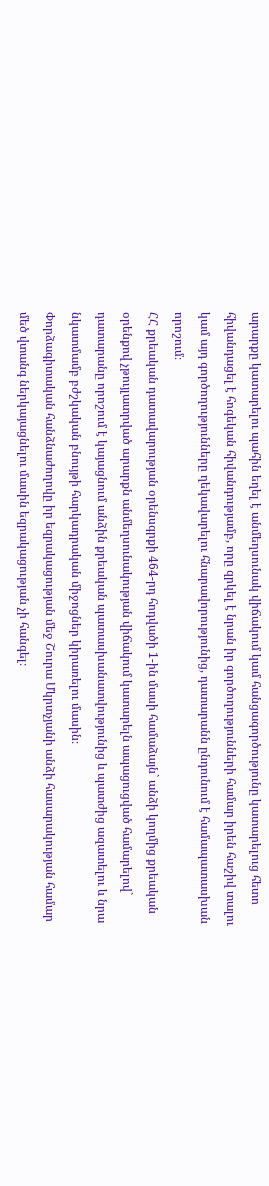արարքը կատարելու պահին եղել է անմեղսունակ վիճակում կամ հանցագործությունը կատարելուց հետո հիվանդացել է հոգեկան հիվանդությամբ, որը զրկել է նրան իր գործողությունների համար իրեն հաշիվ տալու կամ այդ գործողությունները ղեկավարելու հնարավորությունից, դատարանն ընդունում է համապատասխան որոշում։
ՀՀ քրեական դատավարության օրենսգրքի 464-րդ հոդվածի 1-ին մասի համաձայն` անձի կողմից քրեական օրենքով չթույլատրված արարքն անմեղսունակության վիճակում կատարելն ապացուցված համարելով` դատարանը որոշում է կայացնում անձին քրեական պատասխանատվությունից և պատժից ազատելու և նրա նկատմամբ բժշկական բնույթի հարկադրական միջոցներ կիրառելու մասին։
Փորձագիտական հանձնաժողովը իր եզրակացության մեջ Շուրա Մկրտչյանի անձի հասարակության համար մեծ վտանգ ներկայացնելու մասին եզրակացության չի հանգել։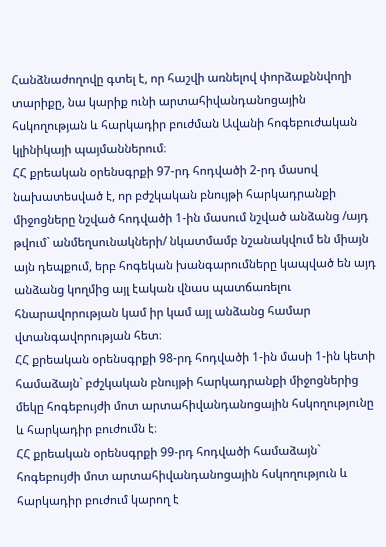Հանձնաժողովը գտել է, որ հաշվի առնելով փորձաքննվողի տարիքը, նա կարիք ունի արտահիվանդանոցային հսկողության և հարկադիր բուժման Ավանի հոգեբուժական կլինիկայի պայմաններում։
ՀՀ քրեական օրենսգրքի 97-րդ հոդվածի 2-րդ մասով նախատեսված է, որ բժշկական բնույթի հարկադրանքի միջոցները նշված հոդվածի 1-ին մասում նշված անձանց /այդ թվում` անմեղսունակների/ նկատմամբ նշանակվում են միայն այն դեպքում, երբ հոգեկան խանգարումները կապված են այդ անձանց կողմից այլ էական վնաս պատճառելու հնարավորության կամ իր կամ այլ անձանց համար վտանգավորության հետ։
ՀՀ քրեական օրենսգրքի 98-րդ հոդվածի 1-ին մասի 1-ին կետի համաձայն` բժշկական բնույթի հարկադրանքի միջոցներից մեկը հոգեբույժի մոտ արտահիվանդանոցային հսկողությունը և հարկադիր բուժումն է։
ՀՀ քրեական օրենսգրքի 99-րդ հոդվածի համաձայն` հոգեբույժի մոտ արտահիվանդանոցային հսկողություն և հարկադիր բուժում կարող է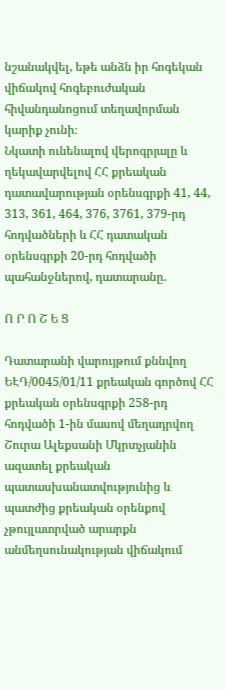նշանակվել, եթե անձն իր հոգեկան վիճակով հոգեբուժական հիվանդանոցում տեղավորման կարիք չունի։
Նկատի ունենալով վերոգրյալը և ղեկավարվելով ՀՀ քրեական դատավարության օրենսգրքի 41, 44, 313, 361, 464, 376, 3761, 379-րդ հոդվածների և ՀՀ դատական օրենսգրքի 20-րդ հոդվածի պահանջներով, դատարանը.

Ո Ր Ո Շ Ե Ց

Դատարանի վարույթում քննվող ԵԷԴ/0045/01/11 քրեական գործով ՀՀ քրեական օրենսգրքի 258-րդ հոդվածի 1-ին մասով մեղադրվող Շուրա Ալեքսանի Մկրտչյանին ազատել քրեական պատասխանատվությունից և պատժից քրեական օրենքով չթույլատրված արարքն անմեղսունակության վիճակում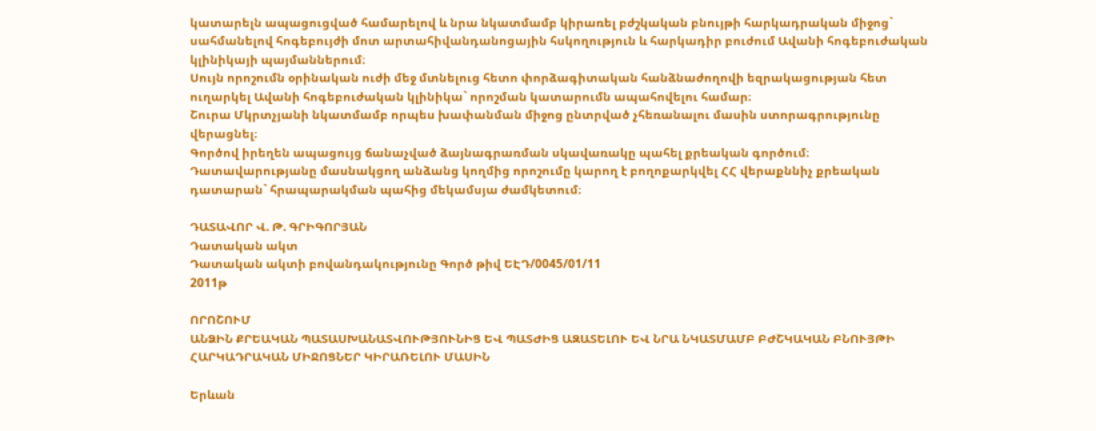կատարելն ապացուցված համարելով և նրա նկատմամբ կիրառել բժշկական բնույթի հարկադրական միջոց` սահմանելով հոգեբույժի մոտ արտահիվանդանոցային հսկողություն և հարկադիր բուժում Ավանի հոգեբուժական կլինիկայի պայմաններում։
Սույն որոշումն օրինական ուժի մեջ մտնելուց հետո փորձագիտական հանձնաժողովի եզրակացության հետ ուղարկել Ավանի հոգեբուժական կլինիկա` որոշման կատարումն ապահովելու համար։
Շուրա Մկրտչյանի նկատմամբ որպես խափանման միջոց ընտրված չհեռանալու մասին ստորագրությունը վերացնել։
Գործով իրեղեն ապացույց ճանաչված ձայնագրառման սկավառակը պահել քրեական գործում։
Դատավարությանը մասնակցող անձանց կողմից որոշումը կարող է բողոքարկվել ՀՀ վերաքննիչ քրեական դատարան` հրապարակման պահից մեկամսյա ժամկետում։

ԴԱՏԱՎՈՐ Վ. Թ. ԳՐԻԳՈՐՅԱՆ
Դատական ակտ
Դատական ակտի բովանդակությունը Գործ թիվ ԵԷԴ/0045/01/11
2011թ

ՈՐՈՇՈՒՄ
ԱՆՁԻՆ ՔՐԵԱԿԱՆ ՊԱՏԱՍԽԱՆԱՏՎՈՒԹՅՈՒՆԻՑ ԵՎ ՊԱՏԺԻՑ ԱԶԱՏԵԼՈՒ ԵՎ ՆՐԱ ՆԿԱՏՄԱՄԲ ԲԺՇԿԱԿԱՆ ԲՆՈՒՅԹԻ ՀԱՐԿԱԴՐԱԿԱՆ ՄԻՋՈՑՆԵՐ ԿԻՐԱՌԵԼՈՒ ՄԱՍԻՆ

Երևան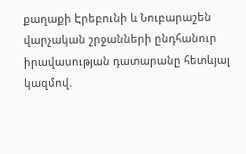քաղաքի Էրեբունի և Նուբարաշեն վարչական շրջանների ընդհանուր իրավասության դատարանը հետևյալ կազմով.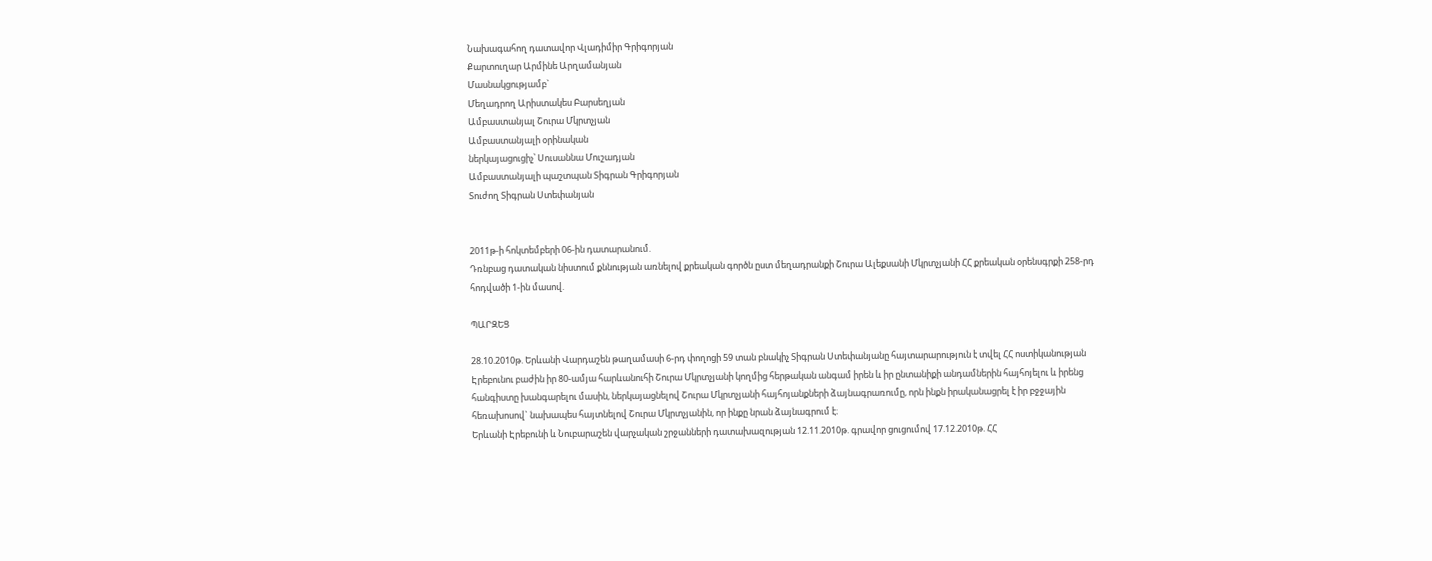Նախագահող դատավոր Վլադիմիր Գրիգորյան
Քարտուղար Արմինե Արղամանյան
Մասնակցությամբ`
Մեղադրող Արիստակես Բարսեղյան
Ամբաստանյալ Շուրա Մկրտչյան
Ամբաստանյալի օրինական
ներկայացուցիչ՝ Սուսաննա Մուշադյան
Ամբաստանյալի պաշտպան Տիգրան Գրիգորյան
Տուժող Տիգրան Ստեփանյան


2011թ-ի հոկտեմբերի 06-ին դատարանում.
Դռնբաց դատական նիստում քննության առնելով քրեական գործն ըստ մեղադրանքի Շուրա Ալեքսանի Մկրտչյանի ՀՀ քրեական օրենսգրքի 258-րդ հոդվածի 1-ին մասով.

ՊԱՐԶԵՑ

28.10.2010թ. Երևանի Վարդաշեն թաղամասի 6-րդ փողոցի 59 տան բնակիչ Տիգրան Ստեփանյանը հայտարարություն է տվել ՀՀ ոստիկանության Էրեբունու բաժին իր 80-ամյա հարևանուհի Շուրա Մկրտչյանի կողմից հերթական անգամ իրեն և իր ընտանիքի անդամներին հայհոյելու և իրենց հանգիստը խանգարելու մասին, ներկայացնելով Շուրա Մկրտչյանի հայհոյանքների ձայնագրառումը, որն ինքն իրականացրել է իր բջջային հեռախոսով` նախապես հայտնելով Շուրա Մկրտչյանին, որ ինքը նրան ձայնագրում է։
Երևանի Էրեբունի և Նուբարաշեն վարչական շրջանների դատախազության 12.11.2010թ. գրավոր ցուցումով 17.12.2010թ. ՀՀ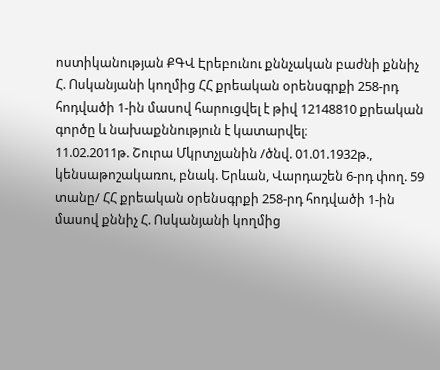ոստիկանության ՔԳՎ Էրեբունու քննչական բաժնի քննիչ Հ. Ոսկանյանի կողմից ՀՀ քրեական օրենսգրքի 258-րդ հոդվածի 1-ին մասով հարուցվել է թիվ 12148810 քրեական գործը և նախաքննություն է կատարվել։
11.02.2011թ. Շուրա Մկրտչյանին /ծնվ. 01.01.1932թ., կենսաթոշակառու, բնակ. Երևան, Վարդաշեն 6-րդ փող. 59 տանը/ ՀՀ քրեական օրենսգրքի 258-րդ հոդվածի 1-ին մասով քննիչ Հ. Ոսկանյանի կողմից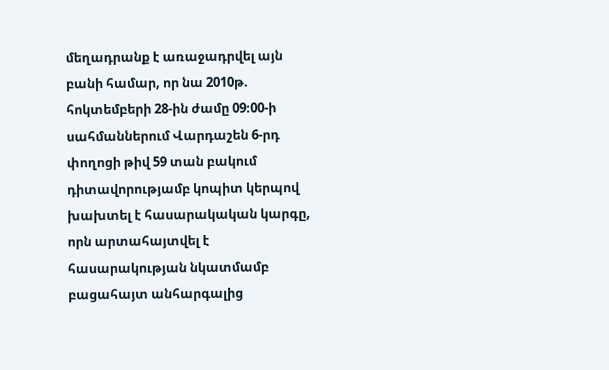մեղադրանք է առաջադրվել այն բանի համար, որ նա 2010թ. հոկտեմբերի 28-ին ժամը 09։00-ի սահմաններում Վարդաշեն 6-րդ փողոցի թիվ 59 տան բակում դիտավորությամբ կոպիտ կերպով խախտել է հասարակական կարգը, որն արտահայտվել է հասարակության նկատմամբ բացահայտ անհարգալից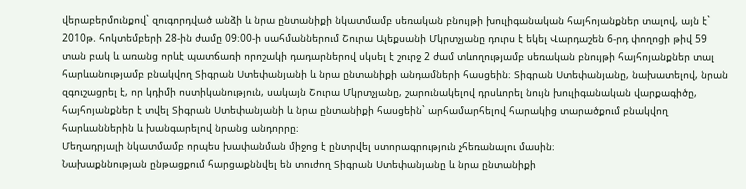վերաբերմունքով` զուգորդված անձի և նրա ընտանիքի նկատմամբ սեռական բնույթի խուլիգանական հայհոյանքներ տալով, այն է` 2010թ. հոկտեմբերի 28-ին ժամը 09։00-ի սահմաններում Շուրա Ալեքսանի Մկրտչյանը դուրս է եկել Վարդաշեն 6-րդ փողոցի թիվ 59 տան բակ և առանց որևէ պատճառի որոշակի դադարներով սկսել է շուրջ 2 ժամ տևողությամբ սեռական բնույթի հայհոյանքներ տալ հարևանությամբ բնակվող Տիգրան Ստեփանյանի և նրա ընտանիքի անդամների հասցեին։ Տիգրան Ստեփանյանը, նախատելով, նրան զգուշացրել է, որ կդիմի ոստիկանություն, սակայն Շուրա Մկրտչյանը, շարունակելով դրսևորել նույն խուլիգանական վարքագիծը, հայհոյանքներ է տվել Տիգրան Ստեփանյանի և նրա ընտանիքի հասցեին` արհամարհելով հարակից տարածքում բնակվող հարևաններին և խանգարելով նրանց անդորրը։
Մեղադրյալի նկատմամբ որպես խափանման միջոց է ընտրվել ստորագրություն չհեռանալու մասին։
Նախաքննության ընթացքում հարցաքննվել են տուժող Տիգրան Ստեփանյանը և նրա ընտանիքի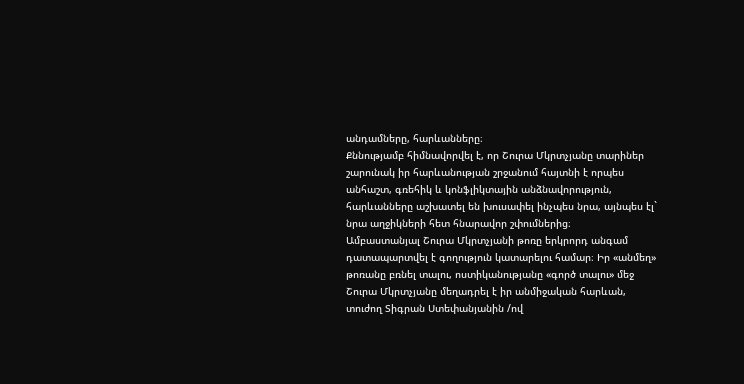անդամները, հարևանները։
Քննությամբ հիմնավորվել է, որ Շուրա Մկրտչյանը տարիներ շարունակ իր հարևանության շրջանում հայտնի է որպես անհաշտ, գռեհիկ և կոնֆլիկտային անձնավորություն, հարևանները աշխատել են խուսափել ինչպես նրա, այնպես էլ` նրա աղջիկների հետ հնարավոր շփումներից։
Ամբաստանյալ Շուրա Մկրտչյանի թոռը երկրորդ անգամ դատապարտվել է գողություն կատարելու համար։ Իր «անմեղ» թոռանը բռնել տալու, ոստիկանությանը «գործ տալու» մեջ Շուրա Մկրտչյանը մեղադրել է իր անմիջական հարևան, տուժող Տիգրան Ստեփանյանին /ով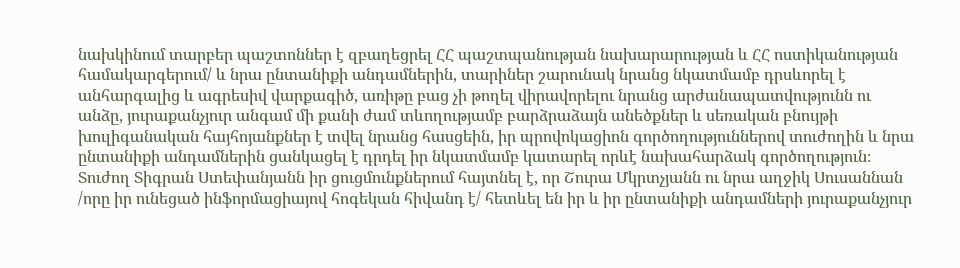նախկինում տարբեր պաշտոններ է զբաղեցրել ՀՀ պաշտպանության նախարարության և ՀՀ ոստիկանության համակարգերում/ և նրա ընտանիքի անդամներին, տարիներ շարունակ նրանց նկատմամբ դրսևորել է անհարգալից և ագրեսիվ վարքագիծ, առիթը բաց չի թողել վիրավորելու նրանց արժանապատվությունն ու անձը, յուրաքանչյուր անգամ մի քանի ժամ տևողությամբ բարձրաձայն անեծքներ և սեռական բնույթի խուլիգանական հայհոյանքներ է տվել նրանց հասցեին, իր պրովոկացիոն գործողություններով տուժողին և նրա ընտանիքի անդամներին ցանկացել է դրդել իր նկատմամբ կատարել որևէ նախահարձակ գործողություն։
Տուժող Տիգրան Ստեփանյանն իր ցուցմունքներում հայտնել է, որ Շուրա Մկրտչյանն ու նրա աղջիկ Սուսաննան /որը իր ունեցած ինֆորմացիայով հոգեկան հիվանդ է/ հետևել են իր և իր ընտանիքի անդամների յուրաքանչյուր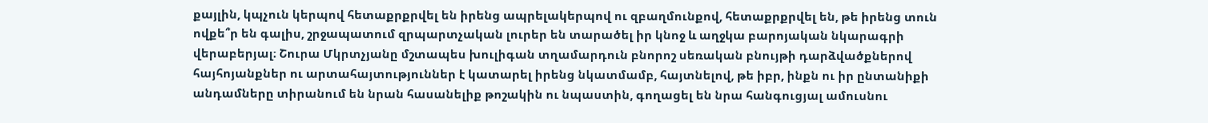քայլին, կպչուն կերպով հետաքրքրվել են իրենց ապրելակերպով ու զբաղմունքով, հետաքրքրվել են, թե իրենց տուն ովքե՞ր են գալիս, շրջապատում զրպարտչական լուրեր են տարածել իր կնոջ և աղջկա բարոյական նկարագրի վերաբերյալ։ Շուրա Մկրտչյանը մշտապես խուլիգան տղամարդուն բնորոշ սեռական բնույթի դարձվածքներով հայհոյանքներ ու արտահայտություններ է կատարել իրենց նկատմամբ, հայտնելով, թե իբր, ինքն ու իր ընտանիքի անդամները տիրանում են նրան հասանելիք թոշակին ու նպաստին, գողացել են նրա հանգուցյալ ամուսնու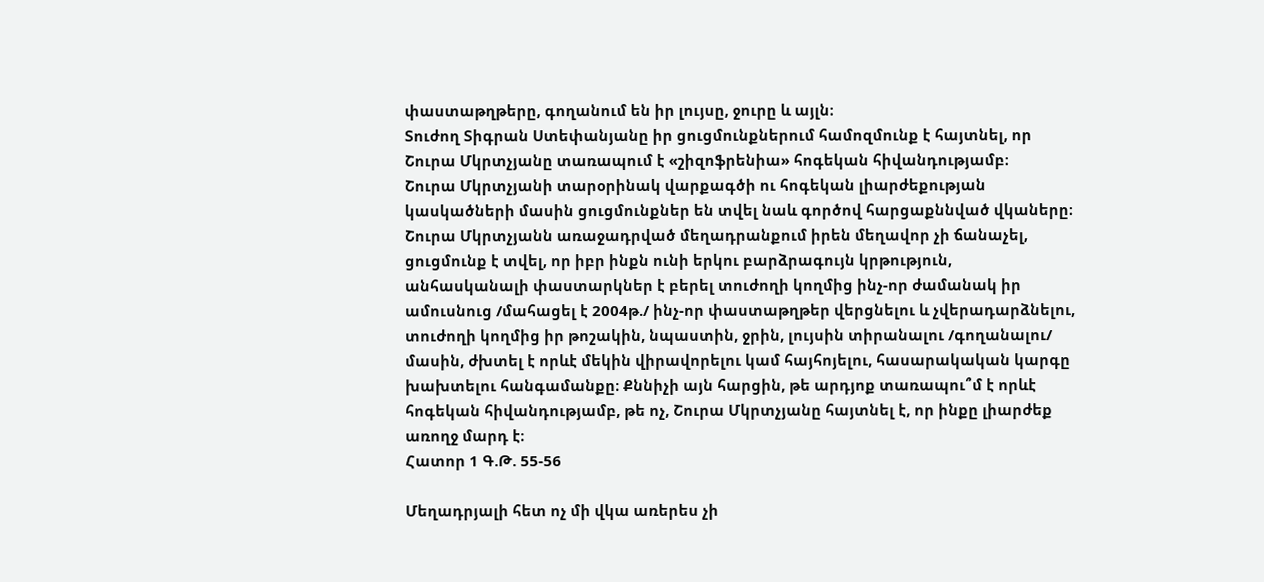փաստաթղթերը, գողանում են իր լույսը, ջուրը և այլն։
Տուժող Տիգրան Ստեփանյանը իր ցուցմունքներում համոզմունք է հայտնել, որ Շուրա Մկրտչյանը տառապում է «շիզոֆրենիա» հոգեկան հիվանդությամբ։
Շուրա Մկրտչյանի տարօրինակ վարքագծի ու հոգեկան լիարժեքության կասկածների մասին ցուցմունքներ են տվել նաև գործով հարցաքննված վկաները։
Շուրա Մկրտչյանն առաջադրված մեղադրանքում իրեն մեղավոր չի ճանաչել, ցուցմունք է տվել, որ իբր ինքն ունի երկու բարձրագույն կրթություն, անհասկանալի փաստարկներ է բերել տուժողի կողմից ինչ-որ ժամանակ իր ամուսնուց /մահացել է 2004թ./ ինչ-որ փաստաթղթեր վերցնելու և չվերադարձնելու, տուժողի կողմից իր թոշակին, նպաստին, ջրին, լույսին տիրանալու /գողանալու/ մասին, ժխտել է որևէ մեկին վիրավորելու կամ հայհոյելու, հասարակական կարգը խախտելու հանգամանքը։ Քննիչի այն հարցին, թե արդյոք տառապու՞մ է որևէ հոգեկան հիվանդությամբ, թե ոչ, Շուրա Մկրտչյանը հայտնել է, որ ինքը լիարժեք առողջ մարդ է։
Հատոր 1 Գ.Թ. 55-56

Մեղադրյալի հետ ոչ մի վկա առերես չի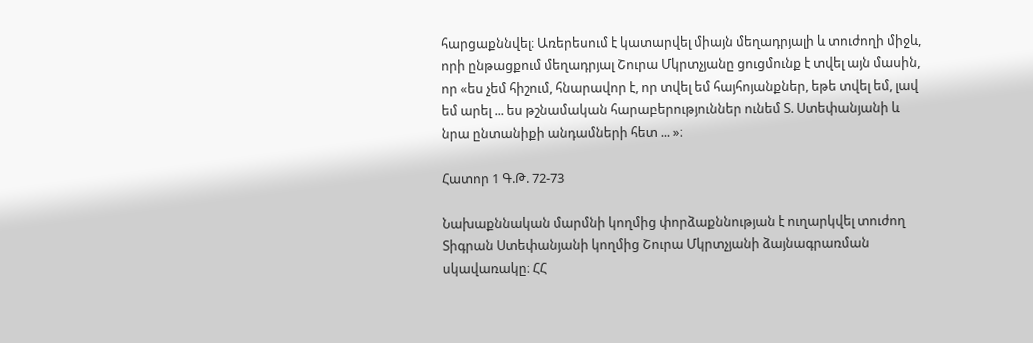հարցաքննվել։ Առերեսում է կատարվել միայն մեղադրյալի և տուժողի միջև, որի ընթացքում մեղադրյալ Շուրա Մկրտչյանը ցուցմունք է տվել այն մասին, որ «ես չեմ հիշում, հնարավոր է, որ տվել եմ հայհոյանքներ, եթե տվել եմ, լավ եմ արել ... ես թշնամական հարաբերություններ ունեմ Տ. Ստեփանյանի և նրա ընտանիքի անդամների հետ ... »։

Հատոր 1 Գ.Թ. 72-73

Նախաքննական մարմնի կողմից փորձաքննության է ուղարկվել տուժող Տիգրան Ստեփանյանի կողմից Շուրա Մկրտչյանի ձայնագրառման սկավառակը։ ՀՀ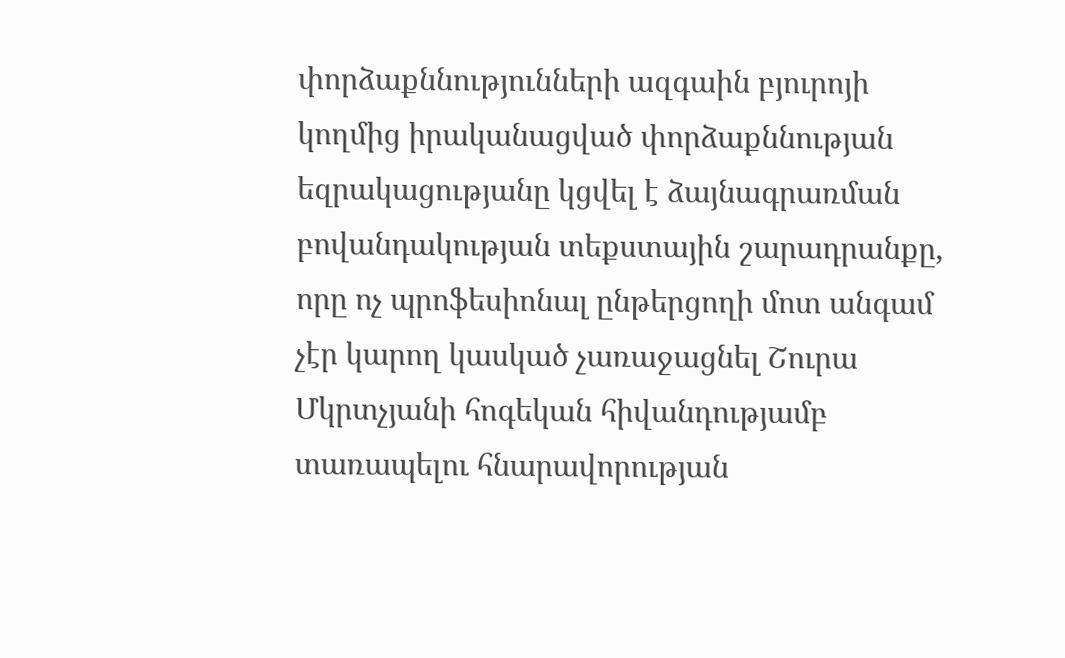փորձաքննությունների ազգաին բյուրոյի կողմից իրականացված փորձաքննության եզրակացությանը կցվել է ձայնագրառման բովանդակության տեքստային շարադրանքը, որը ոչ պրոֆեսիոնալ ընթերցողի մոտ անգամ չէր կարող կասկած չառաջացնել Շուրա Մկրտչյանի հոգեկան հիվանդությամբ տառապելու հնարավորության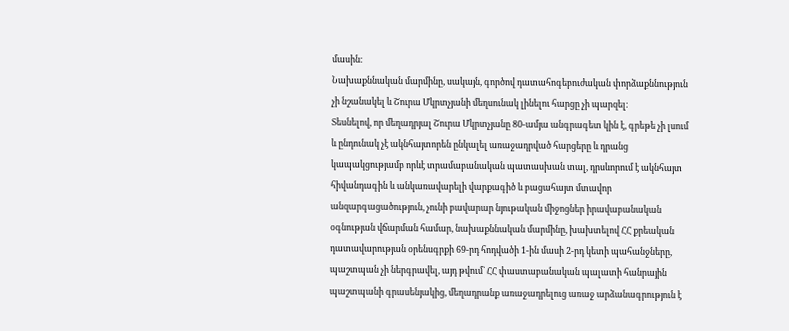մասին։
Նախաքննական մարմինը, սակայն, գործով դատահոգեբուժական փորձաքննություն չի նշանակել և Շուրա Մկրտչյանի մեղսունակ լինելու հարցը չի պարզել։
Տեսնելով, որ մեղադրյալ Շուրա Մկրտչյանը 80-ամյա անգրագետ կին է, գրեթե չի լսում և ընդունակ չէ ակնհայտորեն ընկալել առաջադրված հարցերը և դրանց կապակցությամբ որևէ տրամաբանական պատասխան տալ, դրսևորում է ակնհայտ հիվանդագին և անկառավարելի վարքագիծ և բացահայտ մտավոր անզարգացածություն, չունի բավարար նյութական միջոցներ իրավաբանական օգնության վճարման համար, նախաքննական մարմինը, խախտելով ՀՀ քրեական դատավարության օրենսգրքի 69-րդ հոդվածի 1-ին մասի 2-րդ կետի պահանջները, պաշտպան չի ներգրավել, այդ թվում` ՀՀ փաստաբանական պալատի հանրային պաշտպանի գրասենյակից, մեղադրանք առաջադրելուց առաջ արձանագրություն է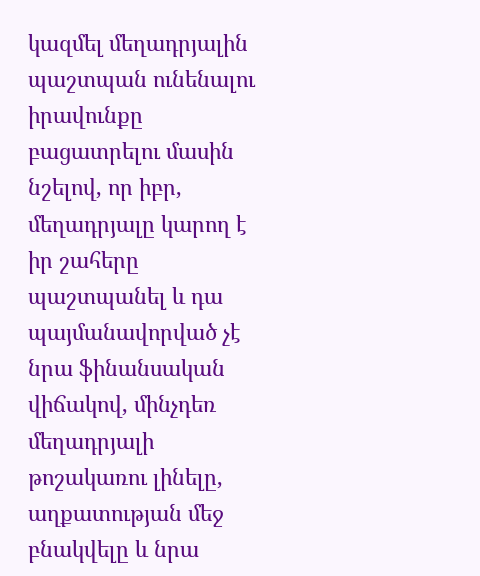կազմել մեղադրյալին պաշտպան ունենալու իրավունքը բացատրելու մասին նշելով, որ իբր, մեղադրյալը կարող է իր շահերը պաշտպանել և դա պայմանավորված չէ նրա ֆինանսական վիճակով, մինչդեռ մեղադրյալի թոշակառու լինելը, աղքատության մեջ բնակվելը և նրա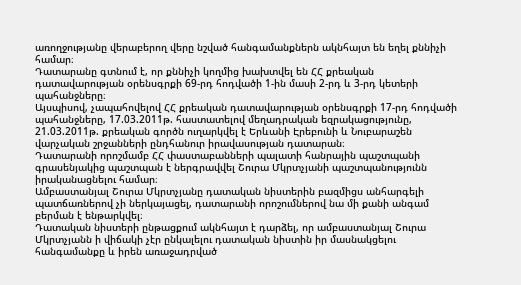առողջությանը վերաբերող վերը նշված հանգամանքներն ակնհայտ են եղել քննիչի համար։
Դատարանը գտնում է, որ քննիչի կողմից խախտվել են ՀՀ քրեական դատավարության օրենսգրքի 69-րդ հոդվածի 1-ին մասի 2-րդ և 3-րդ կետերի պահանջները։
Այսպիսով, չապահովելով ՀՀ քրեական դատավարության օրենսգրքի 17-րդ հոդվածի պահանջները, 17.03.2011թ. հաստատելով մեղադրական եզրակացությունը, 21.03.2011թ. քրեական գործն ուղարկվել է Երևանի Էրեբունի և Նուբարաշեն վարչական շրջանների ընդհանուր իրավասության դատարան։
Դատարանի որոշմամբ ՀՀ փաստաբանների պալատի հանրային պաշտպանի գրասենյակից պաշտպան է ներգրավվել Շուրա Մկրտչյանի պաշտպանությունն իրականացնելու համար։
Ամբաստանյալ Շուրա Մկրտչյանը դատական նիստերին բազմիցս անհարգելի պատճառներով չի ներկայացել, դատարանի որոշումներով նա մի քանի անգամ բերման է ենթարկվել։
Դատական նիստերի ընթացքում ակնհայտ է դարձել, որ ամբաստանյալ Շուրա Մկրտչյանն ի վիճակի չէր ընկալելու դատական նիստին իր մասնակցելու հանգամանքը և իրեն առաջադրված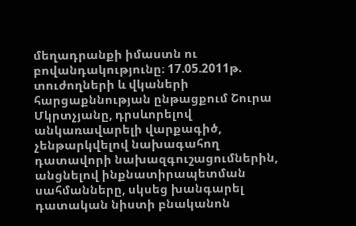մեղադրանքի իմաստն ու բովանդակությունը։ 17.05.2011թ. տուժողների և վկաների հարցաքննության ընթացքում Շուրա Մկրտչյանը, դրսևորելով անկառավարելի վարքագիծ, չենթարկվելով նախագահող դատավորի նախազգուշացումներին, անցնելով ինքնատիրապետման սահմանները, սկսեց խանգարել դատական նիստի բնականոն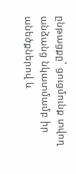ընթացքը` ցուցմունք տվող անձանց նկատմամբ իր անեծքներով և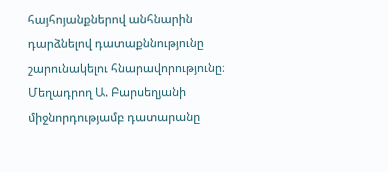հայհոյանքներով անհնարին դարձնելով դատաքննությունը շարունակելու հնարավորությունը։
Մեղադրող Ա. Բարսեղյանի միջնորդությամբ դատարանը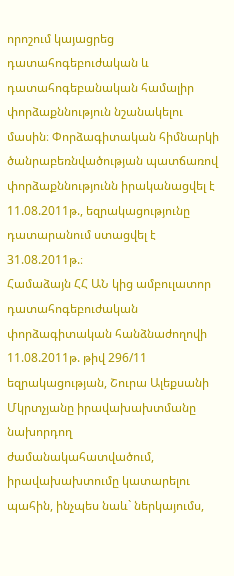որոշում կայացրեց դատահոգեբուժական և դատահոգեբանական համալիր փորձաքննություն նշանակելու մասին։ Փորձագիտական հիմնարկի ծանրաբեռնվածության պատճառով փորձաքննությունն իրականացվել է 11.08.2011թ., եզրակացությունը դատարանում ստացվել է 31.08.2011թ.։
Համաձայն ՀՀ ԱՆ կից ամբուլատոր դատահոգեբուժական փորձագիտական հանձնաժողովի 11.08.2011թ. թիվ 296/11 եզրակացության, Շուրա Ալեքսանի Մկրտչյանը իրավախախտմանը նախորդող ժամանակահատվածում, իրավախախտումը կատարելու պահին, ինչպես նաև` ներկայումս,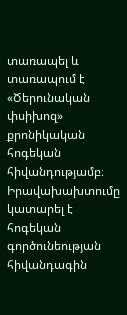տառապել և տառապում է «Ծերունական փսիխոզ» քրոնիկական հոգեկան հիվանդությամբ։ Իրավախախտումը կատարել է հոգեկան գործունեության հիվանդագին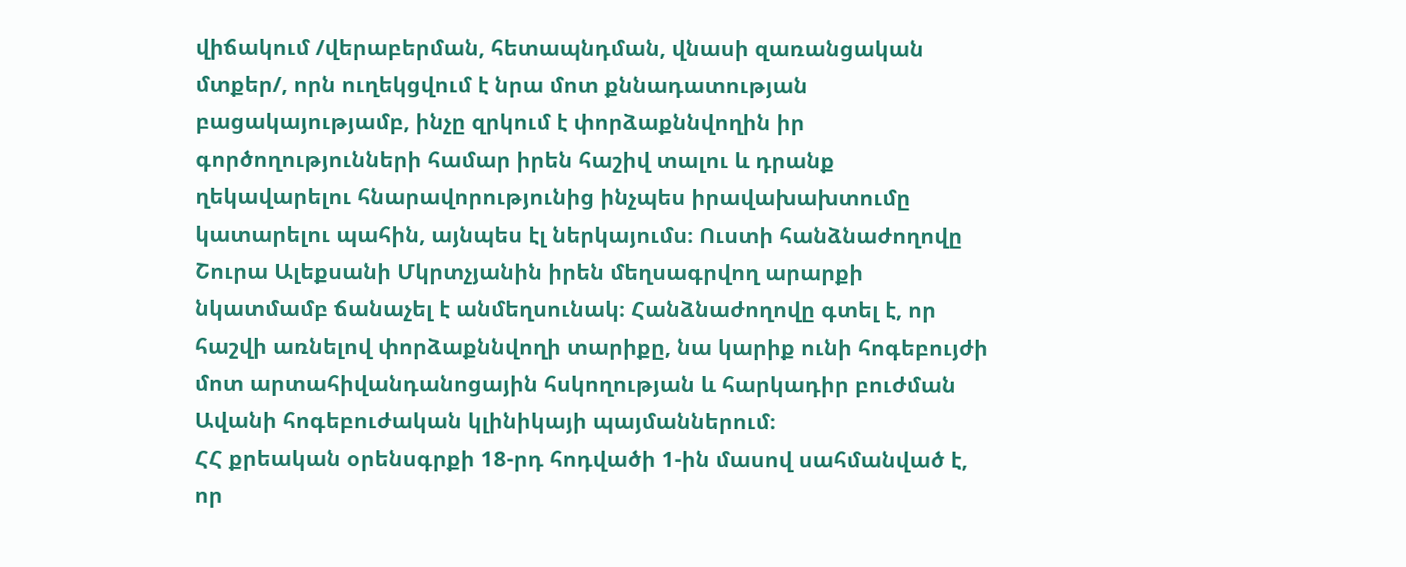վիճակում /վերաբերման, հետապնդման, վնասի զառանցական մտքեր/, որն ուղեկցվում է նրա մոտ քննադատության բացակայությամբ, ինչը զրկում է փորձաքննվողին իր գործողությունների համար իրեն հաշիվ տալու և դրանք ղեկավարելու հնարավորությունից ինչպես իրավախախտումը կատարելու պահին, այնպես էլ ներկայումս։ Ուստի հանձնաժողովը Շուրա Ալեքսանի Մկրտչյանին իրեն մեղսագրվող արարքի նկատմամբ ճանաչել է անմեղսունակ։ Հանձնաժողովը գտել է, որ հաշվի առնելով փորձաքննվողի տարիքը, նա կարիք ունի հոգեբույժի մոտ արտահիվանդանոցային հսկողության և հարկադիր բուժման Ավանի հոգեբուժական կլինիկայի պայմաններում։
ՀՀ քրեական օրենսգրքի 18-րդ հոդվածի 1-ին մասով սահմանված է, որ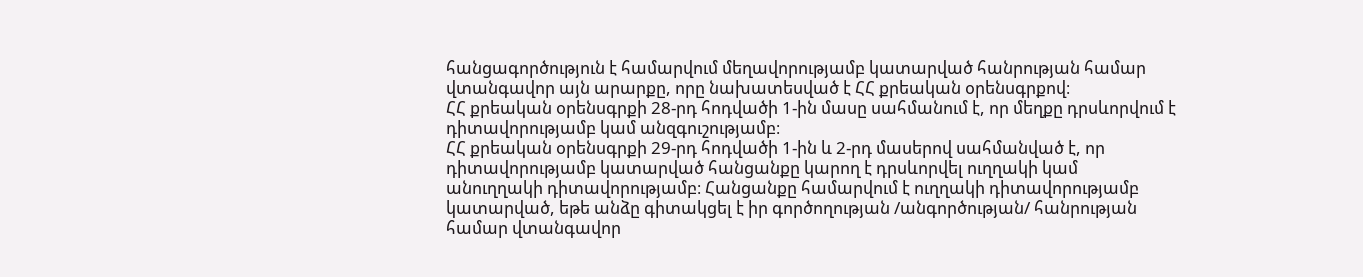հանցագործություն է համարվում մեղավորությամբ կատարված հանրության համար վտանգավոր այն արարքը, որը նախատեսված է ՀՀ քրեական օրենսգրքով։
ՀՀ քրեական օրենսգրքի 28-րդ հոդվածի 1-ին մասը սահմանում է, որ մեղքը դրսևորվում է դիտավորությամբ կամ անզգուշությամբ։
ՀՀ քրեական օրենսգրքի 29-րդ հոդվածի 1-ին և 2-րդ մասերով սահմանված է, որ դիտավորությամբ կատարված հանցանքը կարող է դրսևորվել ուղղակի կամ անուղղակի դիտավորությամբ։ Հանցանքը համարվում է ուղղակի դիտավորությամբ կատարված, եթե անձը գիտակցել է իր գործողության /անգործության/ հանրության համար վտանգավոր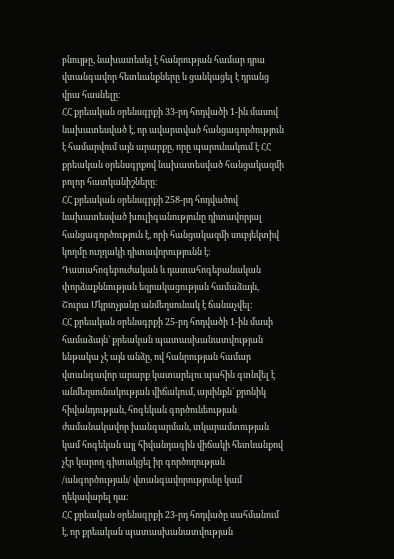բնույթը, նախատեսել է հանրության համար դրա վտանգավոր հետևանքները և ցանկացել է դրանց վրա հասնելը։
ՀՀ քրեական օրենսգրքի 33-րդ հոդվածի 1-ին մասով նախատեսված է, որ ավարտված հանցագործություն է համարվում այն արարքը, որը պարունակում է ՀՀ քրեական օրենսգրքով նախատեսված հանցակազմի բոլոր հատկանիշները։
ՀՀ քրեական օրենսգրքի 258-րդ հոդվածով նախատեսված խուլիգանությունը դիտավորյալ հանցագործություն է, որի հանցակազմի սուբյեկտիվ կողմը ուղղակի դիտավորությունն է։
Դատահոգեբուժական և դատահոգեբանական փորձաքննության եզրակացության համաձայն, Շուրա Մկրտչյանը անմեղսունակ է ճանաչվել։
ՀՀ քրեական օրենսգրքի 25-րդ հոդվածի 1-ին մասի համաձայն` քրեական պատասխանատվության ենթակա չէ այն անձը, ով հանրության համար վտանգավոր արարք կատարելու պահին գտնվել է անմեղսունակության վիճակում, այսինքն` քրոնիկ հիվանդության, հոգեկան գործունեության ժամանակավոր խանգարման, տկարամտության կամ հոգեկան այլ հիվանդագին վիճակի հետևանքով չէր կարող գիտակցել իր գործողության /անգործության/ վտանգավորությունը կամ ղեկավարել դա։
ՀՀ քրեական օրենսգրքի 23-րդ հոդվածը սահմանում է, որ քրեական պատասխանատվության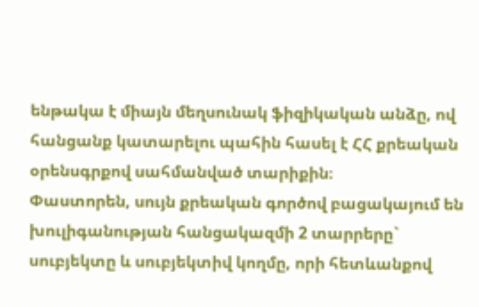ենթակա է միայն մեղսունակ ֆիզիկական անձը, ով հանցանք կատարելու պահին հասել է ՀՀ քրեական օրենսգրքով սահմանված տարիքին։
Փաստորեն, սույն քրեական գործով բացակայում են խուլիգանության հանցակազմի 2 տարրերը` սուբյեկտը և սուբյեկտիվ կողմը, որի հետևանքով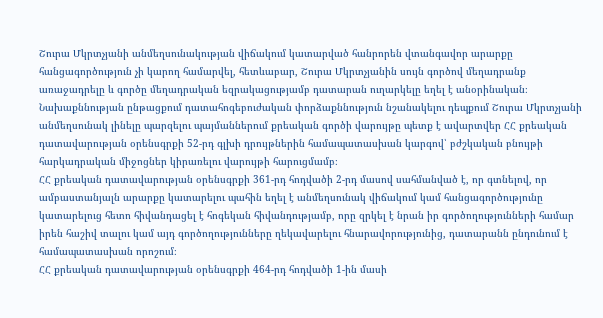Շուրա Մկրտչյանի անմեղսունակության վիճակում կատարված հանրորեն վտանգավոր արարքը հանցագործություն չի կարող համարվել, հետևաբար, Շուրա Մկրտչյանին սույն գործով մեղադրանք առաջադրելը և գործը մեղադրական եզրակացությամբ դատարան ուղարկելը եղել է անօրինական։
Նախաքննության ընթացքում դատահոգեբուժական փորձաքննություն նշանակելու դեպքում Շուրա Մկրտչյանի անմեղսունակ լինելը պարզելու պայմաններում քրեական գործի վարույթը պետք է ավարտվեր ՀՀ քրեական դատավարության օրենսգրքի 52-րդ գլխի դրույթներին համապատասխան կարգով՝ բժշկական բնույթի հարկադրական միջոցներ կիրառելու վարույթի հարուցմամբ։
ՀՀ քրեական դատավարության օրենսգրքի 361-րդ հոդվածի 2-րդ մասով սահմանված է, որ գտնելով, որ ամբաստանյալն արարքը կատարելու պահին եղել է անմեղսունակ վիճակում կամ հանցագործությունը կատարելուց հետո հիվանդացել է հոգեկան հիվանդությամբ, որը զրկել է նրան իր գործողությունների համար իրեն հաշիվ տալու կամ այդ գործողությունները ղեկավարելու հնարավորությունից, դատարանն ընդունում է համապատասխան որոշում։
ՀՀ քրեական դատավարության օրենսգրքի 464-րդ հոդվածի 1-ին մասի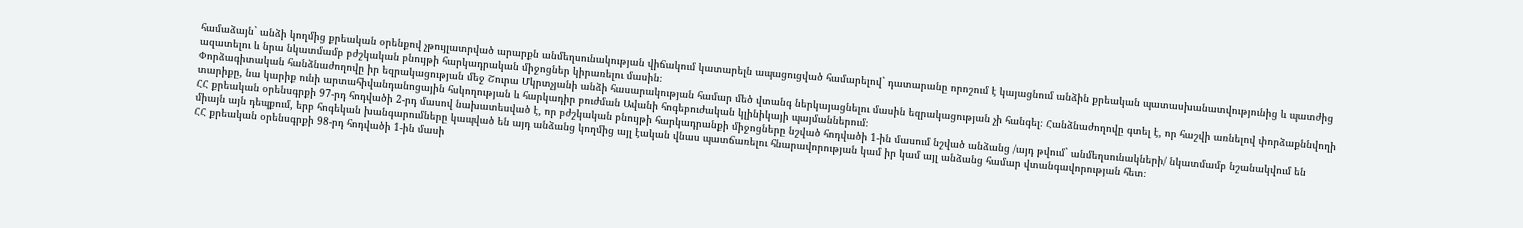համաձայն` անձի կողմից քրեական օրենքով չթույլատրված արարքն անմեղսունակության վիճակում կատարելն ապացուցված համարելով` դատարանը որոշում է կայացնում անձին քրեական պատասխանատվությունից և պատժից ազատելու և նրա նկատմամբ բժշկական բնույթի հարկադրական միջոցներ կիրառելու մասին։
Փորձագիտական հանձնաժողովը իր եզրակացության մեջ Շուրա Մկրտչյանի անձի հասարակության համար մեծ վտանգ ներկայացնելու մասին եզրակացության չի հանգել։ Հանձնաժողովը գտել է, որ հաշվի առնելով փորձաքննվողի տարիքը, նա կարիք ունի արտահիվանդանոցային հսկողության և հարկադիր բուժման Ավանի հոգեբուժական կլինիկայի պայմաններում։
ՀՀ քրեական օրենսգրքի 97-րդ հոդվածի 2-րդ մասով նախատեսված է, որ բժշկական բնույթի հարկադրանքի միջոցները նշված հոդվածի 1-ին մասում նշված անձանց /այդ թվում` անմեղսունակների/ նկատմամբ նշանակվում են միայն այն դեպքում, երբ հոգեկան խանգարումները կապված են այդ անձանց կողմից այլ էական վնաս պատճառելու հնարավորության կամ իր կամ այլ անձանց համար վտանգավորության հետ։
ՀՀ քրեական օրենսգրքի 98-րդ հոդվածի 1-ին մասի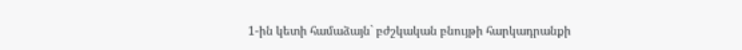1-ին կետի համաձայն` բժշկական բնույթի հարկադրանքի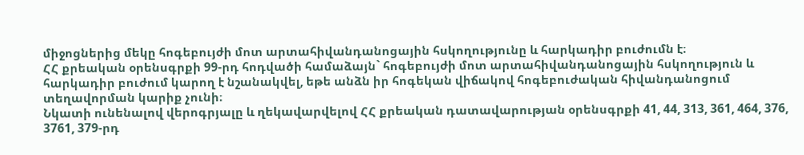միջոցներից մեկը հոգեբույժի մոտ արտահիվանդանոցային հսկողությունը և հարկադիր բուժումն է։
ՀՀ քրեական օրենսգրքի 99-րդ հոդվածի համաձայն` հոգեբույժի մոտ արտահիվանդանոցային հսկողություն և հարկադիր բուժում կարող է նշանակվել, եթե անձն իր հոգեկան վիճակով հոգեբուժական հիվանդանոցում տեղավորման կարիք չունի։
Նկատի ունենալով վերոգրյալը և ղեկավարվելով ՀՀ քրեական դատավարության օրենսգրքի 41, 44, 313, 361, 464, 376, 3761, 379-րդ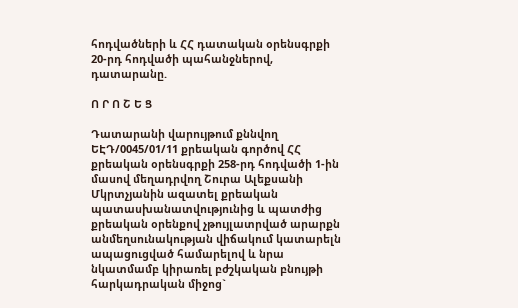հոդվածների և ՀՀ դատական օրենսգրքի 20-րդ հոդվածի պահանջներով, դատարանը.

Ո Ր Ո Շ Ե Ց

Դատարանի վարույթում քննվող ԵԷԴ/0045/01/11 քրեական գործով ՀՀ քրեական օրենսգրքի 258-րդ հոդվածի 1-ին մասով մեղադրվող Շուրա Ալեքսանի Մկրտչյանին ազատել քրեական պատասխանատվությունից և պատժից քրեական օրենքով չթույլատրված արարքն անմեղսունակության վիճակում կատարելն ապացուցված համարելով և նրա նկատմամբ կիրառել բժշկական բնույթի հարկադրական միջոց`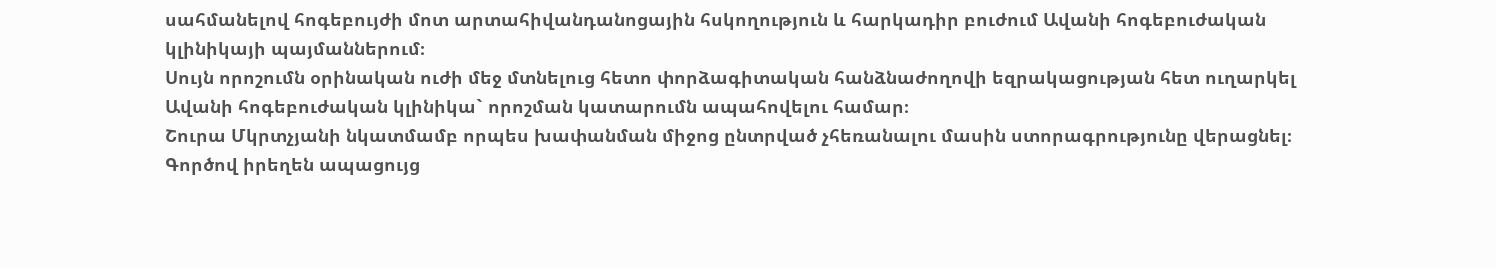սահմանելով հոգեբույժի մոտ արտահիվանդանոցային հսկողություն և հարկադիր բուժում Ավանի հոգեբուժական կլինիկայի պայմաններում։
Սույն որոշումն օրինական ուժի մեջ մտնելուց հետո փորձագիտական հանձնաժողովի եզրակացության հետ ուղարկել Ավանի հոգեբուժական կլինիկա` որոշման կատարումն ապահովելու համար։
Շուրա Մկրտչյանի նկատմամբ որպես խափանման միջոց ընտրված չհեռանալու մասին ստորագրությունը վերացնել։
Գործով իրեղեն ապացույց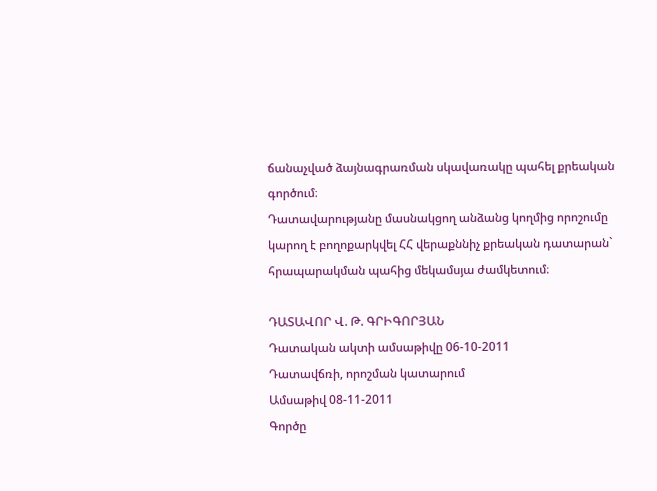ճանաչված ձայնագրառման սկավառակը պահել քրեական գործում։
Դատավարությանը մասնակցող անձանց կողմից որոշումը կարող է բողոքարկվել ՀՀ վերաքննիչ քրեական դատարան` հրապարակման պահից մեկամսյա ժամկետում։

ԴԱՏԱՎՈՐ Վ. Թ. ԳՐԻԳՈՐՅԱՆ
Դատական ակտի ամսաթիվը 06-10-2011
Դատավճռի, որոշման կատարում
Ամսաթիվ 08-11-2011
Գործը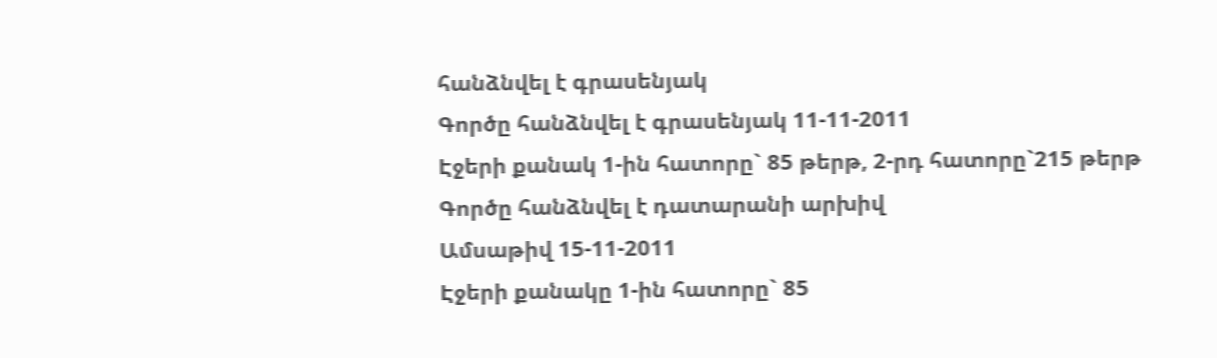հանձնվել է գրասենյակ
Գործը հանձնվել է գրասենյակ 11-11-2011
Էջերի քանակ 1-ին հատորը` 85 թերթ, 2-րդ հատորը`215 թերթ
Գործը հանձնվել է դատարանի արխիվ
Ամսաթիվ 15-11-2011
Էջերի քանակը 1-ին հատորը` 85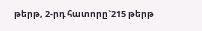թերթ, 2-րդ հատորը`215 թերթ